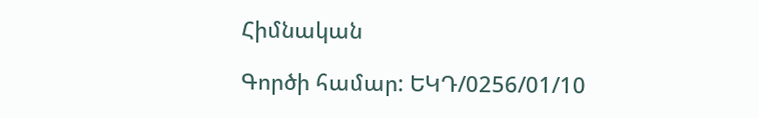Հիմնական

Գործի համար: ԵԿԴ/0256/01/10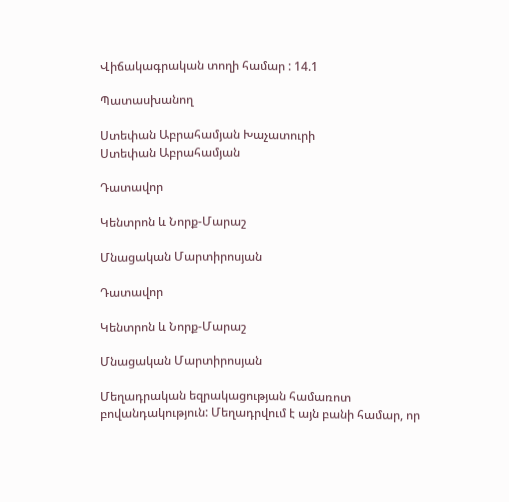Վիճակագրական տողի համար : 14.1

Պատասխանող

Ստեփան Աբրահամյան Խաչատուրի
Ստեփան Աբրահամյան

Դատավոր

Կենտրոն և Նորք-Մարաշ

Մնացական Մարտիրոսյան

Դատավոր

Կենտրոն և Նորք-Մարաշ

Մնացական Մարտիրոսյան

Մեղադրական եզրակացության համառոտ բովանդակություն: Մեղադրվում է այն բանի համար, որ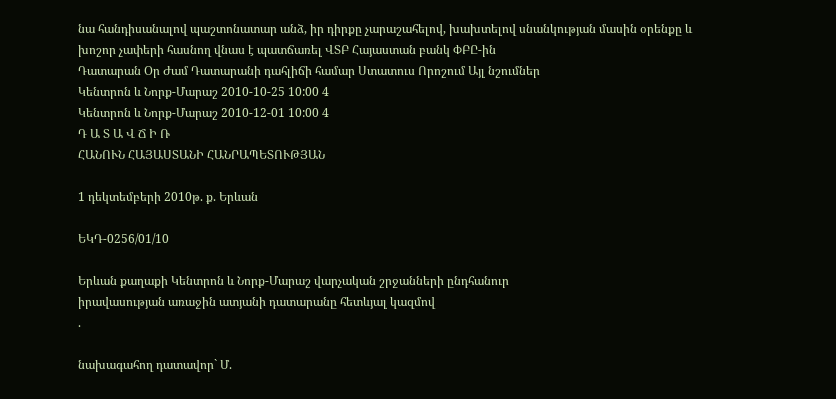նա հանդիսանալով պաշտոնատար անձ, իր դիրքը չարաշահելով, խախտելով սնանկության մասին օրենքը և խոշոր չափերի հասնող վնաս է պատճառել ՎՏԲ Հայաստան բանկ ՓԲԸ-ին
Դատարան Օր Ժամ Դատարանի դահլիճի համար Ստատուս Որոշում Այլ նշումներ
Կենտրոն և Նորք-Մարաշ 2010-10-25 10:00 4
Կենտրոն և Նորք-Մարաշ 2010-12-01 10:00 4
Դ Ա Տ Ա Վ Ճ Ի Ռ
ՀԱՆՈՒՆ ՀԱՅԱՍՏԱՆԻ ՀԱՆՐԱՊԵՏՈՒԹՅԱՆ

1 դեկտեմբերի 2010թ. ք. Երևան

ԵԿԴ-0256/01/10

Երևան քաղաքի Կենտրոն և Նորք-Մարաշ վարչական շրջանների ընդհանուր
իրավասության առաջին ատյանի դատարանը հետևյալ կազմով
.

նախագահող դատավոր` Մ.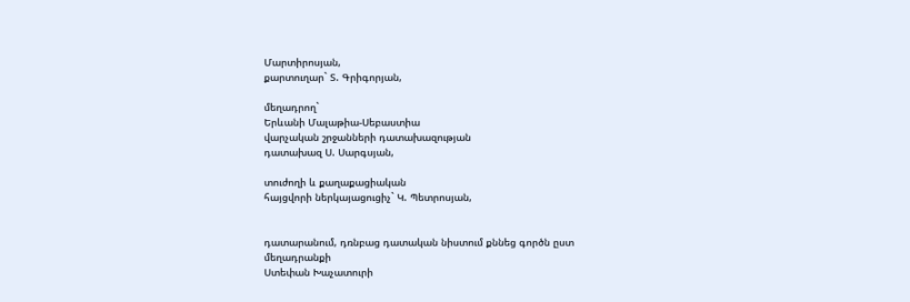Մարտիրոսյան,
քարտուղար` Տ. Գրիգորյան,

մեղադրող`
Երևանի Մալաթիա-Սեբաստիա
վարչական շրջանների դատախազության
դատախազ Ս. Սարգսյան,

տուժողի և քաղաքացիական
հայցվորի ներկայացուցիչ` Կ. Պետրոսյան,


դատարանում, դռնբաց դատական նիստում քննեց գործն ըստ մեղադրանքի
Ստեփան Խաչատուրի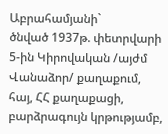Աբրահամյանի`
ծնված 1937թ. փետրվարի 5-ին Կիրովական /այժմ Վանաձոր/ քաղաքում, հայ, ՀՀ քաղաքացի, բարձրագույն կրթությամբ,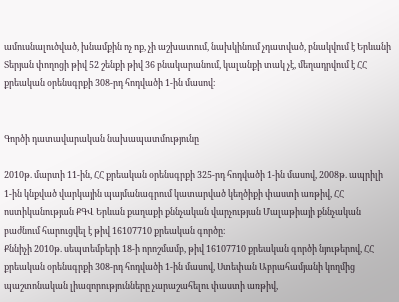ամուսնալուծված, խնամքին ոչ ոք, չի աշխատում, նախկինում չդատված, բնակվում է Երևանի Տերյան փողոցի թիվ 52 շենքի թիվ 36 բնակարանում, կալանքի տակ չէ, մեղադրվում է ՀՀ քրեական օրենսգրքի 308-րդ հոդվածի 1-ին մասով։


Գործի դատավարական նախապատմությունը

2010թ. մարտի 11-ին, ՀՀ քրեական օրենսգրքի 325-րդ հոդվածի 1-ին մասով, 2008թ. ապրիլի 1-ին կնքված վարկային պայմանագրում կատարված կեղծիքի փաստի առթիվ, ՀՀ ոստիկանության ՔԳՎ Երևան քաղաքի քննչական վարչության Մալաթիայի քննչական բաժնում հարուցվել է թիվ 16107710 քրեական գործը։
Քննիչի 2010թ. սեպտեմբերի 18-ի որոշմամբ, թիվ 16107710 քրեական գործի նյութերով, ՀՀ քրեական օրենսգրքի 308-րդ հոդվածի 1-ին մասով, Ստեփան Աբրահամյանի կողմից պաշտոնական լիազորությունները չարաշահելու փաստի առթիվ,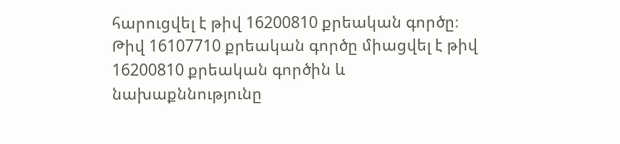հարուցվել է թիվ 16200810 քրեական գործը։ Թիվ 16107710 քրեական գործը միացվել է թիվ 16200810 քրեական գործին և նախաքննությունը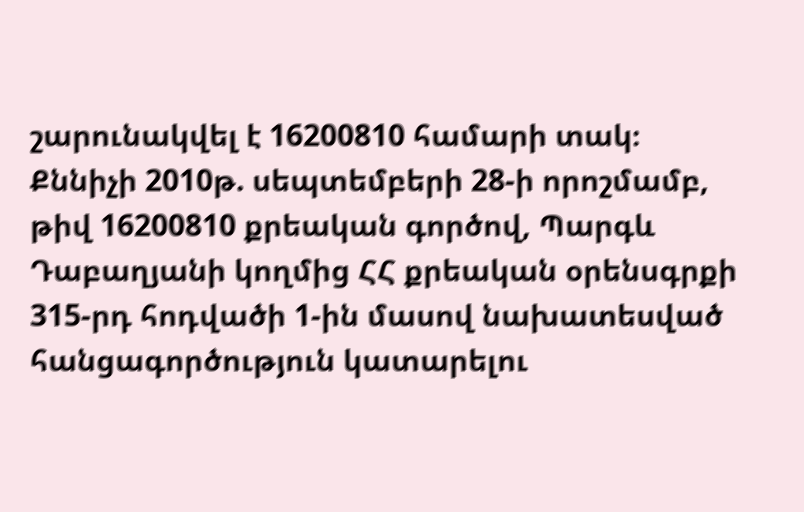շարունակվել է 16200810 համարի տակ։
Քննիչի 2010թ. սեպտեմբերի 28-ի որոշմամբ, թիվ 16200810 քրեական գործով, Պարգև Դաբաղյանի կողմից ՀՀ քրեական օրենսգրքի 315-րդ հոդվածի 1-ին մասով նախատեսված հանցագործություն կատարելու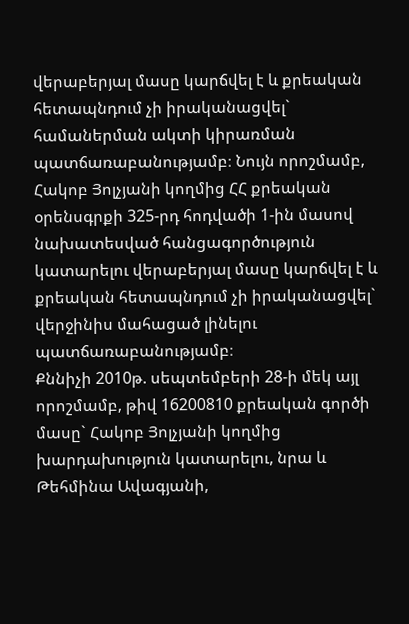վերաբերյալ մասը կարճվել է և քրեական հետապնդում չի իրականացվել` համաներման ակտի կիրառման պատճառաբանությամբ։ Նույն որոշմամբ, Հակոբ Յոլչյանի կողմից ՀՀ քրեական օրենսգրքի 325-րդ հոդվածի 1-ին մասով նախատեսված հանցագործություն կատարելու վերաբերյալ մասը կարճվել է և քրեական հետապնդում չի իրականացվել` վերջինիս մահացած լինելու պատճառաբանությամբ։
Քննիչի 2010թ. սեպտեմբերի 28-ի մեկ այլ որոշմամբ, թիվ 16200810 քրեական գործի մասը` Հակոբ Յոլչյանի կողմից խարդախություն կատարելու, նրա և Թեհմինա Ավագյանի,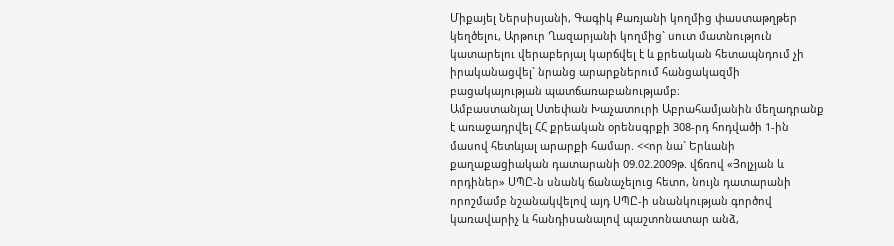Միքայել Ներսիսյանի, Գագիկ Քառյանի կողմից փաստաթղթեր կեղծելու, Արթուր Ղազարյանի կողմից` սուտ մատնություն կատարելու վերաբերյալ կարճվել է և քրեական հետապնդում չի իրականացվել` նրանց արարքներում հանցակազմի բացակայության պատճառաբանությամբ։
Ամբաստանյալ Ստեփան Խաչատուրի Աբրահամյանին մեղադրանք է առաջադրվել ՀՀ քրեական օրենսգրքի 308-րդ հոդվածի 1-ին մասով հետևյալ արարքի համար. <<որ նա` Երևանի քաղաքացիական դատարանի 09.02.2009թ. վճռով «Յոլչյան և որդիներ» ՍՊԸ-ն սնանկ ճանաչելուց հետո, նույն դատարանի որոշմամբ նշանակվելով այդ ՍՊԸ-ի սնանկության գործով կառավարիչ և հանդիսանալով պաշտոնատար անձ,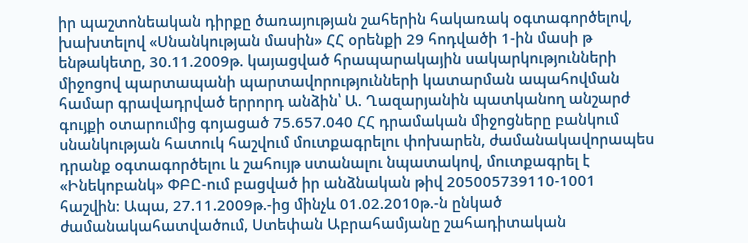իր պաշտոնեական դիրքը ծառայության շահերին հակառակ օգտագործելով, խախտելով «Սնանկության մասին» ՀՀ օրենքի 29 հոդվածի 1-ին մասի թ ենթակետը, 30.11.2009թ. կայացված հրապարակային սակարկությունների միջոցով պարտապանի պարտավորությունների կատարման ապահովման համար գրավադրված երրորդ անձին՝ Ա. Ղազարյանին պատկանող անշարժ գույքի օտարումից գոյացած 75.657.040 ՀՀ դրամական միջոցները բանկում սնանկության հատուկ հաշվում մուտքագրելու փոխարեն, ժամանակավորապես դրանք օգտագործելու և շահույթ ստանալու նպատակով, մուտքագրել է «Ինեկոբանկ» ՓԲԸ-ում բացված իր անձնական թիվ 205005739110-1001 հաշվին։ Ապա, 27.11.2009թ.-ից մինչև 01.02.2010թ.-ն ընկած ժամանակահատվածում, Ստեփան Աբրահամյանը շահադիտական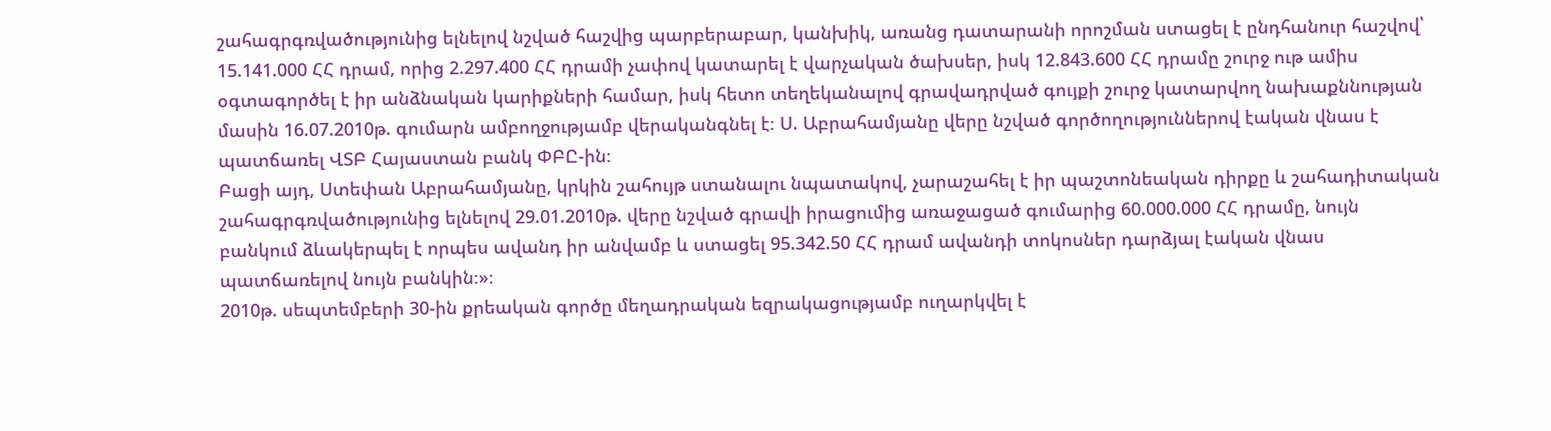շահագրգռվածությունից ելնելով նշված հաշվից պարբերաբար, կանխիկ, առանց դատարանի որոշման ստացել է ընդհանուր հաշվով՝ 15.141.000 ՀՀ դրամ, որից 2.297.400 ՀՀ դրամի չափով կատարել է վարչական ծախսեր, իսկ 12.843.600 ՀՀ դրամը շուրջ ութ ամիս օգտագործել է իր անձնական կարիքների համար, իսկ հետո տեղեկանալով գրավադրված գույքի շուրջ կատարվող նախաքննության մասին 16.07.2010թ. գումարն ամբողջությամբ վերականգնել է։ Ս. Աբրահամյանը վերը նշված գործողություններով էական վնաս է պատճառել ՎՏԲ Հայաստան բանկ ՓԲԸ-ին։
Բացի այդ, Ստեփան Աբրահամյանը, կրկին շահույթ ստանալու նպատակով, չարաշահել է իր պաշտոնեական դիրքը և շահադիտական շահագրգռվածությունից ելնելով 29.01.2010թ. վերը նշված գրավի իրացումից առաջացած գումարից 60.000.000 ՀՀ դրամը, նույն բանկում ձևակերպել է որպես ավանդ իր անվամբ և ստացել 95.342.50 ՀՀ դրամ ավանդի տոկոսներ դարձյալ էական վնաս պատճառելով նույն բանկին։»։
2010թ. սեպտեմբերի 30-ին քրեական գործը մեղադրական եզրակացությամբ ուղարկվել է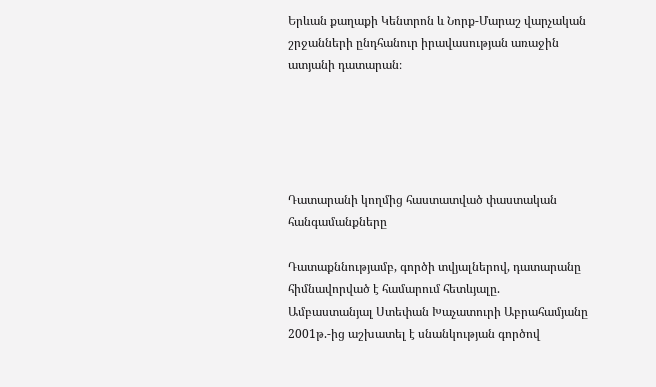Երևան քաղաքի Կենտրոն և Նորք-Մարաշ վարչական շրջանների ընդհանուր իրավասության առաջին ատյանի դատարան։





Դատարանի կողմից հաստատված փաստական հանգամանքները

Դատաքննությամբ, գործի տվյալներով, դատարանը հիմնավորված է համարում հետևյալը.
Ամբաստանյալ Ստեփան Խաչատուրի Աբրահամյանը 2001թ.-ից աշխատել է սնանկության գործով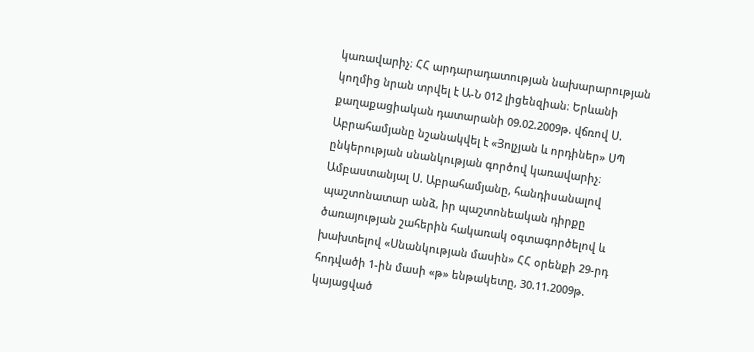կառավարիչ։ ՀՀ արդարադատության նախարարության կողմից նրան տրվել է Ա-Ն 012 լիցենզիան։ Երևանի քաղաքացիական դատարանի 09.02.2009թ. վճռով Ս. Աբրահամյանը նշանակվել է «Յոլչյան և որդիներ» ՍՊ ընկերության սնանկության գործով կառավարիչ։
Ամբաստանյալ Ս. Աբրահամյանը, հանդիսանալով պաշտոնատար անձ, իր պաշտոնեական դիրքը ծառայության շահերին հակառակ օգտագործելով և խախտելով «Սնանկության մասին» ՀՀ օրենքի 29-րդ հոդվածի 1-ին մասի «թ» ենթակետը, 30.11.2009թ. կայացված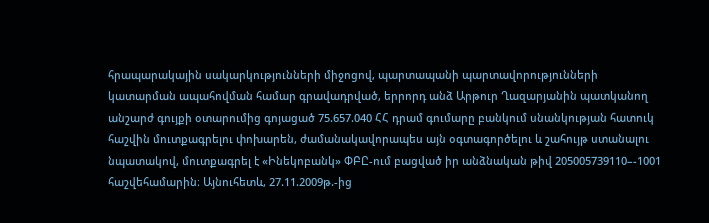հրապարակային սակարկությունների միջոցով, պարտապանի պարտավորությունների կատարման ապահովման համար գրավադրված, երրորդ անձ Արթուր Ղազարյանին պատկանող անշարժ գույքի օտարումից գոյացած 75.657.040 ՀՀ դրամ գումարը բանկում սնանկության հատուկ հաշվին մուտքագրելու փոխարեն, ժամանակավորապես այն օգտագործելու և շահույթ ստանալու նպատակով, մուտքագրել է «Ինեկոբանկ» ՓԲԸ-ում բացված իր անձնական թիվ 205005739110–-1001 հաշվեհամարին։ Այնուհետև, 27.11.2009թ.-ից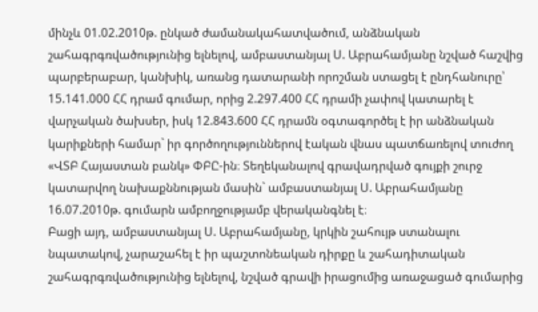մինչև 01.02.2010թ. ընկած ժամանակահատվածում, անձնական շահագրգռվածությունից ելնելով, ամբաստանյալ Ս. Աբրահամյանը նշված հաշվից պարբերաբար, կանխիկ, առանց դատարանի որոշման ստացել է ընդհանուրը՝ 15.141.000 ՀՀ դրամ գումար, որից 2.297.400 ՀՀ դրամի չափով կատարել է վարչական ծախսեր, իսկ 12.843.600 ՀՀ դրամն օգտագործել է իր անձնական կարիքների համար` իր գործողություններով էական վնաս պատճառելով տուժող «ՎՏԲ Հայաստան բանկ» ՓԲԸ-ին։ Տեղեկանալով գրավադրված գույքի շուրջ կատարվող նախաքննության մասին` ամբաստանյալ Ս. Աբրահամյանը 16.07.2010թ. գումարն ամբողջությամբ վերականգնել է։
Բացի այդ, ամբաստանյալ Ս. Աբրահամյանը, կրկին շահույթ ստանալու նպատակով, չարաշահել է իր պաշտոնեական դիրքը և շահադիտական շահագրգռվածությունից ելնելով, նշված գրավի իրացումից առաջացած գումարից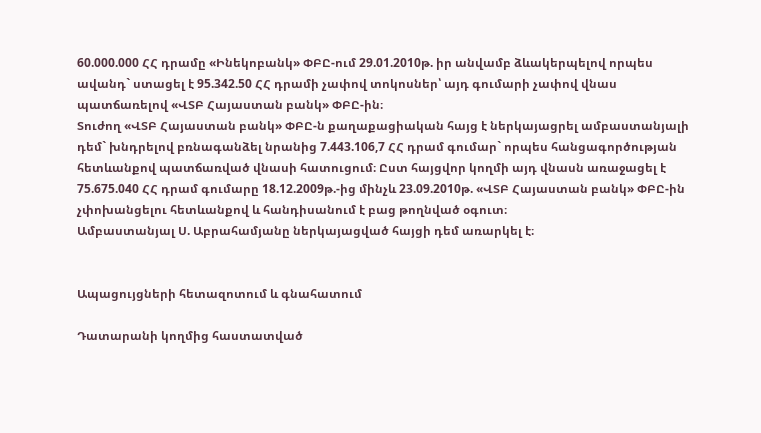60.000.000 ՀՀ դրամը «Ինեկոբանկ» ՓԲԸ-ում 29.01.2010թ. իր անվամբ ձևակերպելով որպես ավանդ` ստացել է 95.342.50 ՀՀ դրամի չափով տոկոսներ՝ այդ գումարի չափով վնաս պատճառելով «ՎՏԲ Հայաստան բանկ» ՓԲԸ-ին։
Տուժող «ՎՏԲ Հայաստան բանկ» ՓԲԸ-ն քաղաքացիական հայց է ներկայացրել ամբաստանյալի դեմ` խնդրելով բռնագանձել նրանից 7.443.106,7 ՀՀ դրամ գումար` որպես հանցագործության հետևանքով պատճառված վնասի հատուցում։ Ըստ հայցվոր կողմի այդ վնասն առաջացել է 75.675.040 ՀՀ դրամ գումարը 18.12.2009թ.-ից մինչև 23.09.2010թ. «ՎՏԲ Հայաստան բանկ» ՓԲԸ-ին չփոխանցելու հետևանքով և հանդիսանում է բաց թողնված օգուտ։
Ամբաստանյալ Ս. Աբրահամյանը ներկայացված հայցի դեմ առարկել է։


Ապացույցների հետազոտում և գնահատում

Դատարանի կողմից հաստատված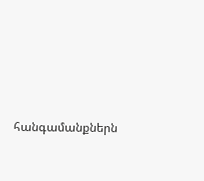հանգամանքներն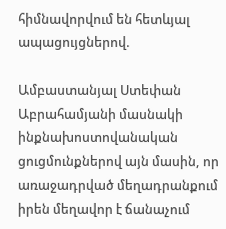հիմնավորվում են հետևյալ ապացույցներով.

Ամբաստանյալ Ստեփան Աբրահամյանի մասնակի ինքնախոստովանական ցուցմունքներով այն մասին, որ առաջադրված մեղադրանքում իրեն մեղավոր է ճանաչում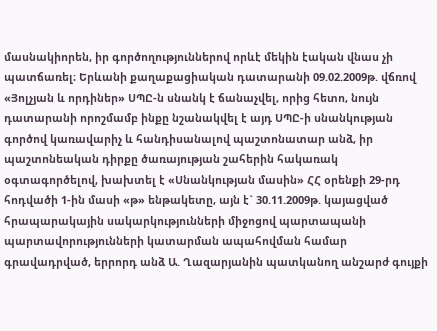մասնակիորեն, իր գործողություններով որևէ մեկին էական վնաս չի պատճառել։ Երևանի քաղաքացիական դատարանի 09.02.2009թ. վճռով «Յոլչյան և որդիներ» ՍՊԸ-ն սնանկ է ճանաչվել, որից հետո, նույն դատարանի որոշմամբ ինքը նշանակվել է այդ ՍՊԸ-ի սնանկության գործով կառավարիչ և հանդիսանալով պաշտոնատար անձ, իր պաշտոնեական դիրքը ծառայության շահերին հակառակ օգտագործելով, խախտել է «Սնանկության մասին» ՀՀ օրենքի 29-րդ հոդվածի 1-ին մասի «թ» ենթակետը, այն է` 30.11.2009թ. կայացված հրապարակային սակարկությունների միջոցով պարտապանի պարտավորությունների կատարման ապահովման համար գրավադրված, երրորդ անձ Ա. Ղազարյանին պատկանող անշարժ գույքի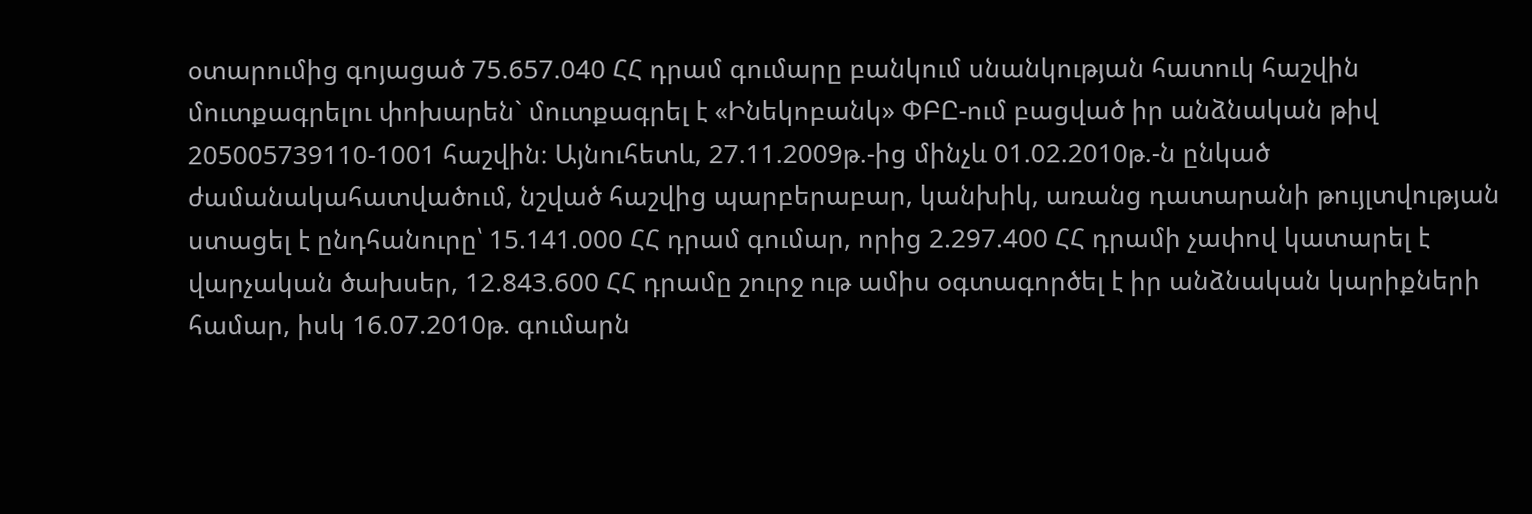օտարումից գոյացած 75.657.040 ՀՀ դրամ գումարը բանկում սնանկության հատուկ հաշվին մուտքագրելու փոխարեն` մուտքագրել է «Ինեկոբանկ» ՓԲԸ-ում բացված իր անձնական թիվ 205005739110-1001 հաշվին։ Այնուհետև, 27.11.2009թ.-ից մինչև 01.02.2010թ.-ն ընկած ժամանակահատվածում, նշված հաշվից պարբերաբար, կանխիկ, առանց դատարանի թույլտվության ստացել է ընդհանուրը՝ 15.141.000 ՀՀ դրամ գումար, որից 2.297.400 ՀՀ դրամի չափով կատարել է վարչական ծախսեր, 12.843.600 ՀՀ դրամը շուրջ ութ ամիս օգտագործել է իր անձնական կարիքների համար, իսկ 16.07.2010թ. գումարն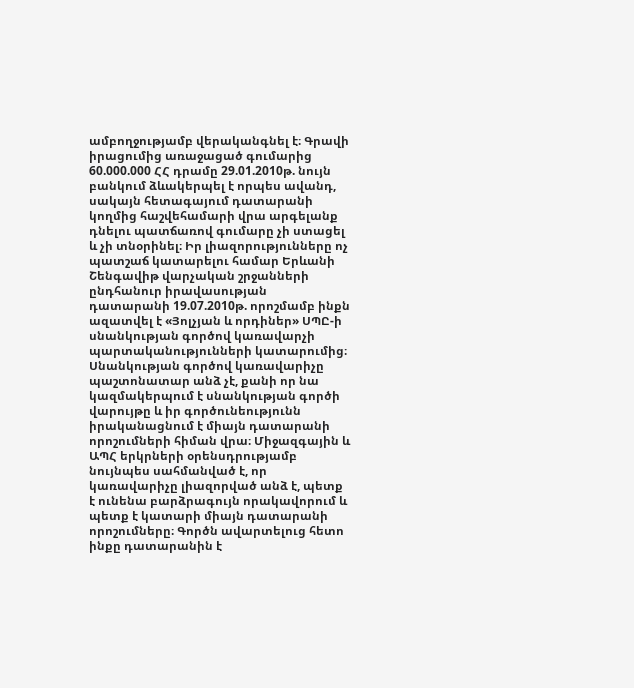ամբողջությամբ վերականգնել է։ Գրավի իրացումից առաջացած գումարից 60.000.000 ՀՀ դրամը 29.01.2010թ. նույն բանկում ձևակերպել է որպես ավանդ, սակայն հետագայում դատարանի կողմից հաշվեհամարի վրա արգելանք դնելու պատճառով գումարը չի ստացել և չի տնօրինել։ Իր լիազորությունները ոչ պատշաճ կատարելու համար Երևանի Շենգավիթ վարչական շրջանների ընդհանուր իրավասության դատարանի 19.07.2010թ. որոշմամբ ինքն ազատվել է «Յոլչյան և որդիներ» ՍՊԸ-ի սնանկության գործով կառավարչի պարտականությունների կատարումից։ Սնանկության գործով կառավարիչը պաշտոնատար անձ չէ, քանի որ նա կազմակերպում է սնանկության գործի վարույթը և իր գործունեությունն իրականացնում է միայն դատարանի որոշումների հիման վրա։ Միջազգային և ԱՊՀ երկրների օրենսդրությամբ նույնպես սահմանված է, որ կառավարիչը լիազորված անձ է, պետք է ունենա բարձրագույն որակավորում և պետք է կատարի միայն դատարանի որոշումները։ Գործն ավարտելուց հետո ինքը դատարանին է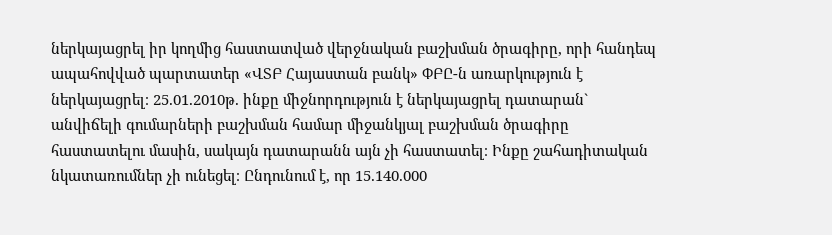ներկայացրել իր կողմից հաստատված վերջնական բաշխման ծրագիրը, որի հանդեպ ապահովված պարտատեր «ՎՏԲ Հայաստան բանկ» ՓԲԸ-ն առարկություն է ներկայացրել։ 25.01.2010թ. ինքը միջնորդություն է ներկայացրել դատարան` անվիճելի գումարների բաշխման համար միջանկյալ բաշխման ծրագիրը հաստատելու մասին, սակայն դատարանն այն չի հաստատել։ Ինքը շահադիտական նկատառումներ չի ունեցել։ Ընդունում է, որ 15.140.000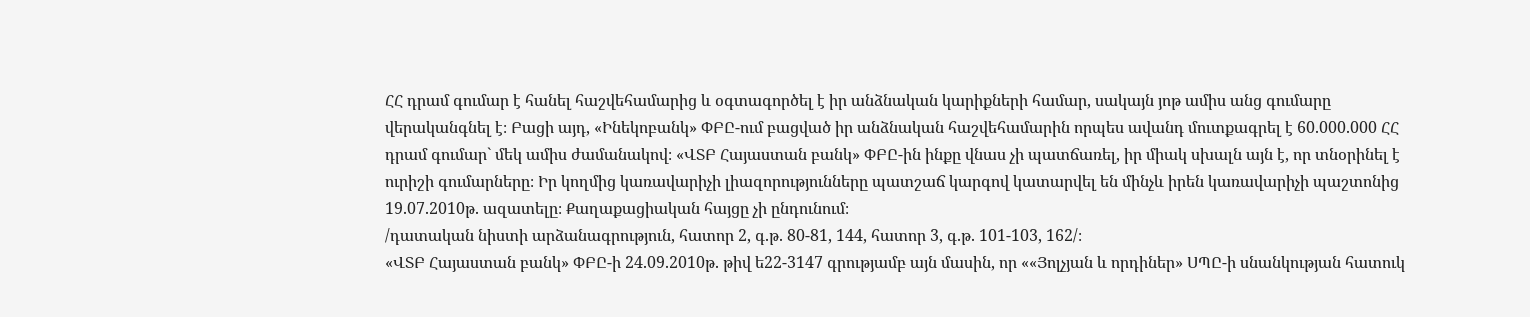ՀՀ դրամ գումար է հանել հաշվեհամարից և օգտագործել է իր անձնական կարիքների համար, սակայն յոթ ամիս անց գումարը վերականգնել է։ Բացի այդ, «Ինեկոբանկ» ՓԲԸ-ում բացված իր անձնական հաշվեհամարին որպես ավանդ մուտքագրել է 60.000.000 ՀՀ դրամ գումար` մեկ ամիս ժամանակով։ «ՎՏԲ Հայաստան բանկ» ՓԲԸ-ին ինքը վնաս չի պատճառել, իր միակ սխալն այն է, որ տնօրինել է ուրիշի գումարները։ Իր կողմից կառավարիչի լիազորությունները պատշաճ կարգով կատարվել են մինչև իրեն կառավարիչի պաշտոնից 19.07.2010թ. ազատելը։ Քաղաքացիական հայցը չի ընդունում։
/դատական նիստի արձանագրություն, հատոր 2, գ.թ. 80-81, 144, հատոր 3, գ.թ. 101-103, 162/։
«ՎՏԲ Հայաստան բանկ» ՓԲԸ-ի 24.09.2010թ. թիվ ե22-3147 գրությամբ այն մասին, որ ««Յոլչյան և որդիներ» ՍՊԸ-ի սնանկության հատուկ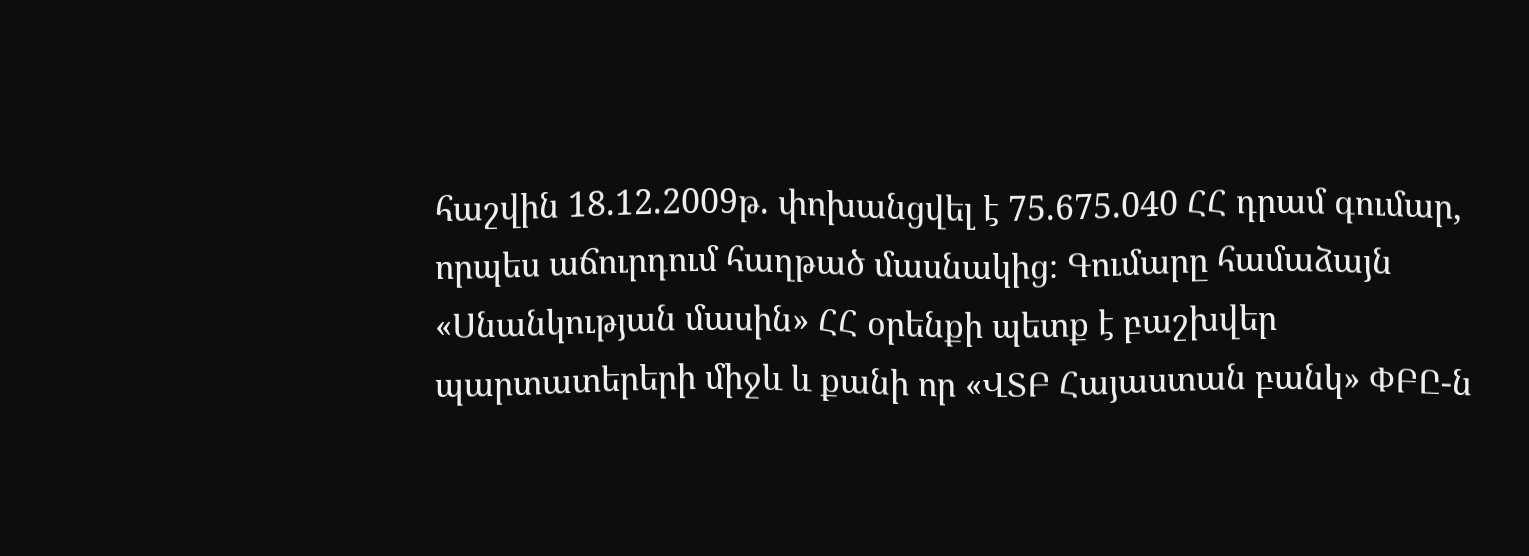հաշվին 18.12.2009թ. փոխանցվել է 75.675.040 ՀՀ դրամ գումար, որպես աճուրդում հաղթած մասնակից։ Գումարը համաձայն «Սնանկության մասին» ՀՀ օրենքի պետք է բաշխվեր պարտատերերի միջև և քանի որ «ՎՏԲ Հայաստան բանկ» ՓԲԸ-ն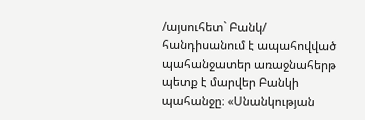/այսուհետ` Բանկ/ հանդիսանում է ապահովված պահանջատեր առաջնահերթ պետք է մարվեր Բանկի պահանջը։ «Սնանկության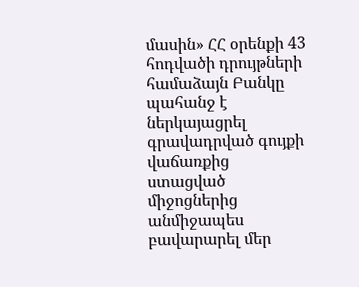մասին» ՀՀ օրենքի 43 հոդվածի դրույթների համաձայն Բանկը պահանջ է ներկայացրել գրավադրված գույքի վաճառքից ստացված միջոցներից անմիջապես բավարարել մեր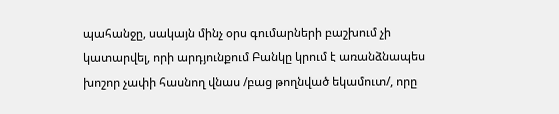պահանջը, սակայն մինչ օրս գումարների բաշխում չի կատարվել, որի արդյունքում Բանկը կրում է առանձնապես խոշոր չափի հասնող վնաս /բաց թողնված եկամուտ/, որը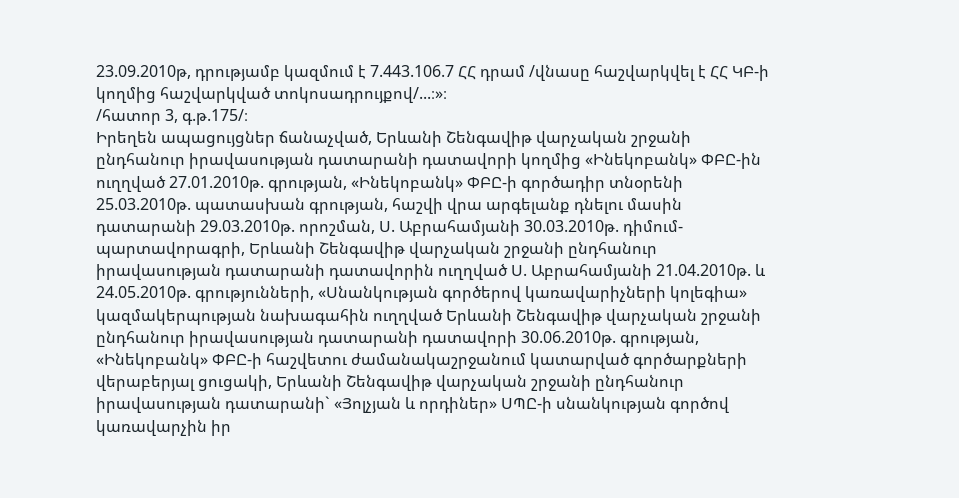23.09.2010թ, դրությամբ կազմում է 7.443.106.7 ՀՀ դրամ /վնասը հաշվարկվել է ՀՀ ԿԲ-ի կողմից հաշվարկված տոկոսադրույքով/...։»։
/հատոր 3, գ.թ.175/։
Իրեղեն ապացույցներ ճանաչված, Երևանի Շենգավիթ վարչական շրջանի ընդհանուր իրավասության դատարանի դատավորի կողմից «Ինեկոբանկ» ՓԲԸ-ին ուղղված 27.01.2010թ. գրության, «Ինեկոբանկ» ՓԲԸ-ի գործադիր տնօրենի 25.03.2010թ. պատասխան գրության, հաշվի վրա արգելանք դնելու մասին դատարանի 29.03.2010թ. որոշման, Ս. Աբրահամյանի 30.03.2010թ. դիմում-պարտավորագրի, Երևանի Շենգավիթ վարչական շրջանի ընդհանուր իրավասության դատարանի դատավորին ուղղված Ս. Աբրահամյանի 21.04.2010թ. և 24.05.2010թ. գրությունների, «Սնանկության գործերով կառավարիչների կոլեգիա» կազմակերպության նախագահին ուղղված Երևանի Շենգավիթ վարչական շրջանի ընդհանուր իրավասության դատարանի դատավորի 30.06.2010թ. գրության, «Ինեկոբանկ» ՓԲԸ-ի հաշվետու ժամանակաշրջանում կատարված գործարքների վերաբերյալ ցուցակի, Երևանի Շենգավիթ վարչական շրջանի ընդհանուր իրավասության դատարանի` «Յոլչյան և որդիներ» ՍՊԸ-ի սնանկության գործով կառավարչին իր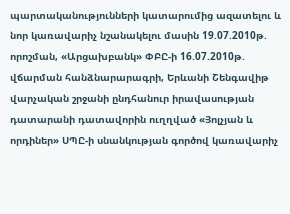պարտականությունների կատարումից ազատելու և նոր կառավարիչ նշանակելու մասին 19.07.2010թ. որոշման, «Արցախբանկ» ՓԲԸ-ի 16.07.2010թ. վճարման հանձնարարագրի, Երևանի Շենգավիթ վարչական շրջանի ընդհանուր իրավասության դատարանի դատավորին ուղղված «Յոլչյան և որդիներ» ՍՊԸ-ի սնանկության գործով կառավարիչ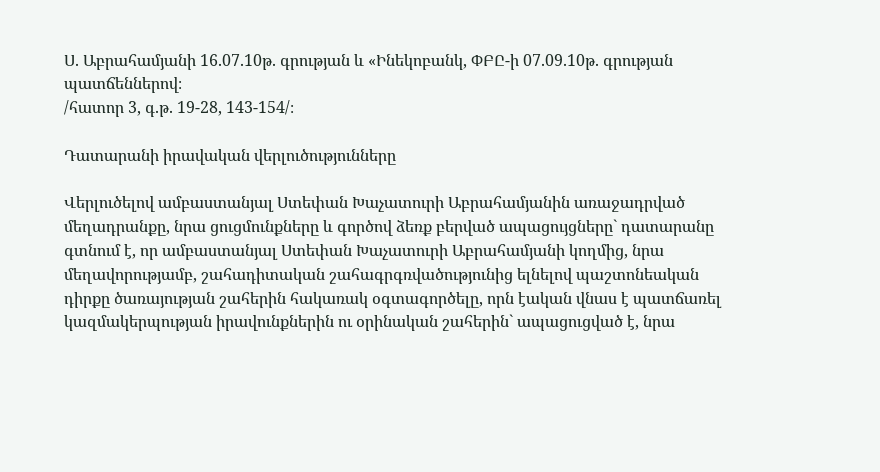Ս. Աբրահամյանի 16.07.10թ. գրության և «Ինեկոբանկ, ՓԲԸ-ի 07.09.10թ. գրության պատճեններով։
/հատոր 3, գ.թ. 19-28, 143-154/։

Դատարանի իրավական վերլուծությունները

Վերլուծելով ամբաստանյալ Ստեփան Խաչատուրի Աբրահամյանին առաջադրված մեղադրանքը, նրա ցուցմունքները և գործով ձեռք բերված ապացույցները` դատարանը գտնում է, որ ամբաստանյալ Ստեփան Խաչատուրի Աբրահամյանի կողմից, նրա մեղավորությամբ, շահադիտական շահագրգռվածությունից ելնելով պաշտոնեական դիրքը ծառայության շահերին հակառակ օգտագործելը, որն էական վնաս է պատճառել կազմակերպության իրավունքներին ու օրինական շահերին` ապացուցված է, նրա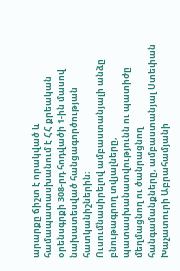արարքը ճիշտ է որակված և համապատասխանում է ՀՀ քրեական օրենսգրքի 308-րդ հոդվածի 1-ին մասով նախատեսված հանցագործության հատկանիշներին։
Ուսումնասիրելով ամբաստանյալի անձը բնութագրող տվյալները, պատասխանատվությունն ու պատիժը մեղմացնող ու ծանրացնող հանգամանքները, ամբաստանյալ Ստեփան Խաչատուրի Աբրահամյանի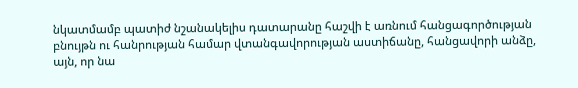նկատմամբ պատիժ նշանակելիս դատարանը հաշվի է առնում հանցագործության բնույթն ու հանրության համար վտանգավորության աստիճանը, հանցավորի անձը, այն, որ նա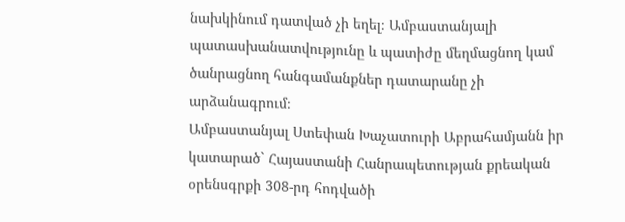նախկինում դատված չի եղել։ Ամբաստանյալի պատասխանատվությունը և պատիժը մեղմացնող կամ ծանրացնող հանգամանքներ դատարանը չի արձանագրում։
Ամբաստանյալ Ստեփան Խաչատուրի Աբրահամյանն իր կատարած` Հայաստանի Հանրապետության քրեական օրենսգրքի 308-րդ հոդվածի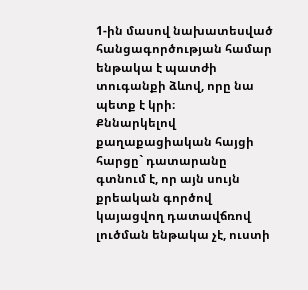1-ին մասով նախատեսված հանցագործության համար ենթակա է պատժի տուգանքի ձևով, որը նա պետք է կրի։
Քննարկելով քաղաքացիական հայցի հարցը` դատարանը գտնում է, որ այն սույն քրեական գործով կայացվող դատավճռով լուծման ենթակա չէ, ուստի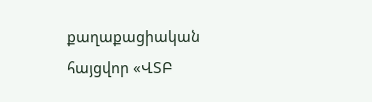քաղաքացիական հայցվոր «ՎՏԲ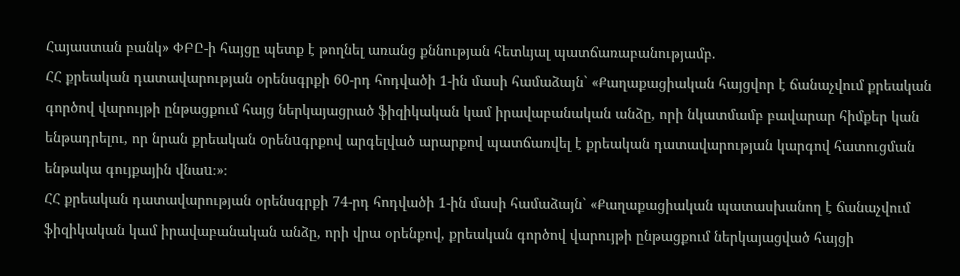Հայաստան բանկ» ՓԲԸ-ի հայցը պետք է թողնել առանց քննության հետևյալ պատճառաբանությամբ.
ՀՀ քրեական դատավարության օրենսգրքի 60-րդ հոդվածի 1-ին մասի համաձայն` «Քաղաքացիական հայցվոր է ճանաչվում քրեական գործով վարույթի ընթացքում հայց ներկայացրած ֆիզիկական կամ իրավաբանական անձը, որի նկատմամբ բավարար հիմքեր կան ենթադրելու, որ նրան քրեական oրենuգրքով արգելված արարքով պատճառվել է քրեական դատավարության կարգով հատուցման ենթակա գույքային վնաu։»։
ՀՀ քրեական դատավարության օրենսգրքի 74-րդ հոդվածի 1-ին մասի համաձայն` «Քաղաքացիական պատասխանող է ճանաչվում ֆիզիկական կամ իրավաբանական անձը, որի վրա օրենքով, քրեական գործով վարույթի ընթացքում ներկայացված հայցի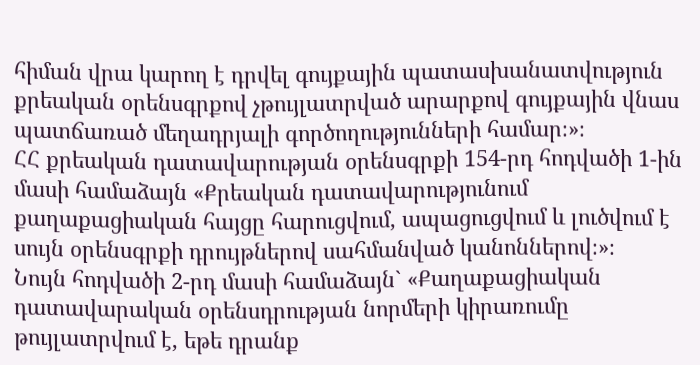հիման վրա կարող է դրվել գույքային պատասխանատվություն քրեական օրենսգրքով չթույլատրված արարքով գույքային վնաս պատճառած մեղադրյալի գործողությունների համար։»։
ՀՀ քրեական դատավարության օրենսգրքի 154-րդ հոդվածի 1-ին մասի համաձայն «Քրեական դատավարությունում քաղաքացիական հայցը հարուցվում, ապացուցվում և լուծվում է սույն օրենսգրքի դրույթներով սահմանված կանոններով։»։
Նույն հոդվածի 2-րդ մասի համաձայն` «Քաղաքացիական դատավարական օրենսդրության նորմերի կիրառումը թույլատրվում է, եթե դրանք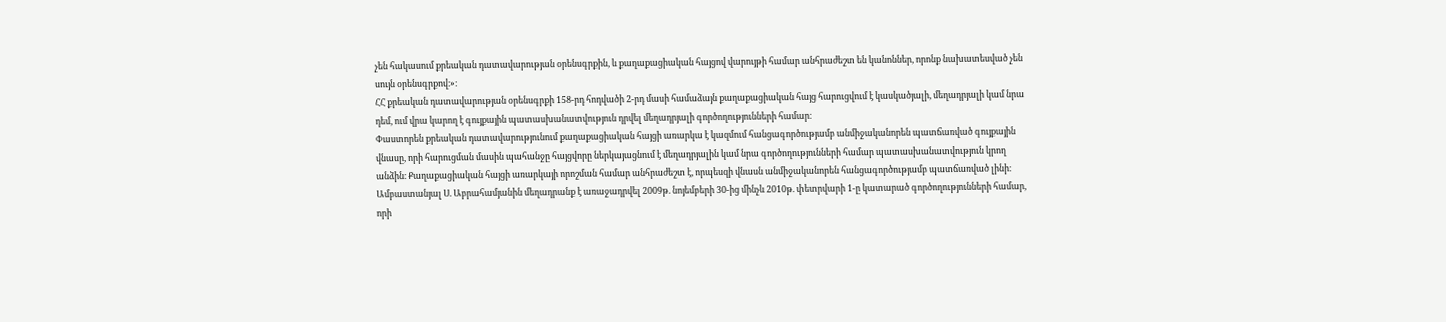չեն հակասում քրեական դատավարության օրենսգրքին, և քաղաքացիական հայցով վարույթի համար անհրաժեշտ են կանոններ, որոնք նախատեսված չեն սույն օրենսգրքով։»։
ՀՀ քրեական դատավարության օրենսգրքի 158-րդ հոդվածի 2-րդ մասի համաձայն քաղաքացիական հայց հարուցվում է կասկածյալի, մեղադրյալի կամ նրա դեմ, ում վրա կարող է գույքային պատասխանատվություն դրվել մեղադրյալի գործողությունների համար։
Փաստորեն քրեական դատավարությունում քաղաքացիական հայցի առարկա է կազմում հանցագործությամբ անմիջականորեն պատճառված գույքային վնասը, որի հարուցման մասին պահանջը հայցվորը ներկայացնում է մեղադրյալին կամ նրա գործողությունների համար պատասխանատվություն կրող անձին։ Քաղաքացիական հայցի առարկայի որոշման համար անհրաժեշտ է, որպեսզի վնասն անմիջականորեն հանցագործությամբ պատճառված լինի։
Ամբաստանյալ Ս. Աբրահամյանին մեղադրանք է առաջադրվել 2009թ. նոյեմբերի 30-ից մինչև 2010թ. փետրվարի 1-ը կատարած գործողությունների համար, որի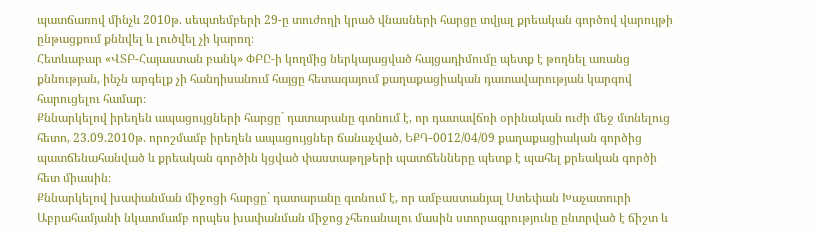պատճառով մինչև 2010թ. սեպտեմբերի 29-ը տուժողի կրած վնասների հարցը տվյալ քրեական գործով վարույթի ընթացքում քննվել և լուծվել չի կարող։
Հետևաբար «ՎՏԲ-Հայաստան բանկ» ՓԲԸ-ի կողմից ներկայացված հայցադիմումը պետք է թողնել առանց քննության, ինչն արգելք չի հանդիսանում հայցը հետագայում քաղաքացիական դատավարության կարգով հարուցելու համար։
Քննարկելով իրեղեն ապացույցների հարցը` դատարանը գտնում է, որ դատավճռի օրինական ուժի մեջ մտնելուց հետո, 23.09.2010թ. որոշմամբ իրեղեն ապացույցներ ճանաչված, ԵՔԴ-0012/04/09 քաղաքացիական գործից պատճենահանված և քրեական գործին կցված փաստաթղթերի պատճենները պետք է պահել քրեական գործի հետ միասին։
Քննարկելով խափանման միջոցի հարցը` դատարանը գտնում է, որ ամբաստանյալ Ստեփան Խաչատուրի Աբրահամյանի նկատմամբ որպես խափանման միջոց չհեռանալու մասին ստորագրությունը ընտրված է ճիշտ և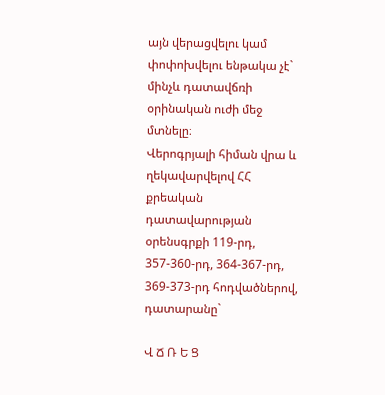այն վերացվելու կամ փոփոխվելու ենթակա չէ` մինչև դատավճռի օրինական ուժի մեջ մտնելը։
Վերոգրյալի հիման վրա և ղեկավարվելով ՀՀ քրեական դատավարության օրենսգրքի 119-րդ, 357-360-րդ, 364-367-րդ, 369-373-րդ հոդվածներով, դատարանը`

Վ Ճ Ռ Ե Ց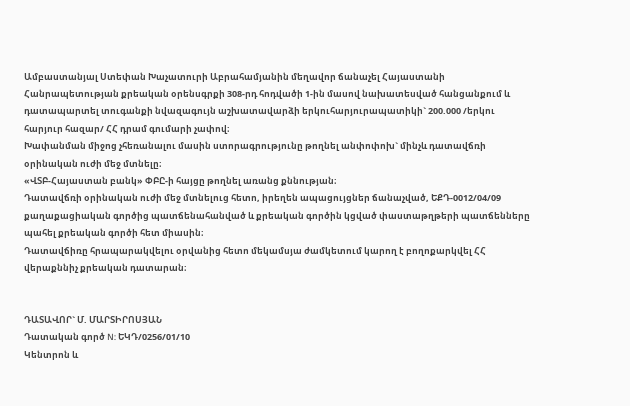Ամբաստանյալ Ստեփան Խաչատուրի Աբրահամյանին մեղավոր ճանաչել Հայաստանի Հանրապետության քրեական օրենսգրքի 308-րդ հոդվածի 1-ին մասով նախատեսված հանցանքում և դատապարտել տուգանքի նվազագույն աշխատավարձի երկուհարյուրապատիկի` 200.000 /երկու հարյուր հազար/ ՀՀ դրամ գումարի չափով։
Խափանման միջոց չհեռանալու մասին ստորագրությունը թողնել անփոփոխ` մինչև դատավճռի օրինական ուժի մեջ մտնելը։
«ՎՏԲ-Հայաստան բանկ» ՓԲԸ-ի հայցը թողնել առանց քննության։
Դատավճռի օրինական ուժի մեջ մտնելուց հետո, իրեղեն ապացույցներ ճանաչված, ԵՔԴ-0012/04/09 քաղաքացիական գործից պատճենահանված և քրեական գործին կցված փաստաթղթերի պատճենները պահել քրեական գործի հետ միասին։
Դատավճիռը հրապարակվելու օրվանից հետո մեկամսյա ժամկետում կարող է բողոքարկվել ՀՀ վերաքննիչ քրեական դատարան։


ԴԱՏԱՎՈՐ` Մ. ՄԱՐՏԻՐՈՍՅԱՆ
Դատական գործ N: ԵԿԴ/0256/01/10
Կենտրոն և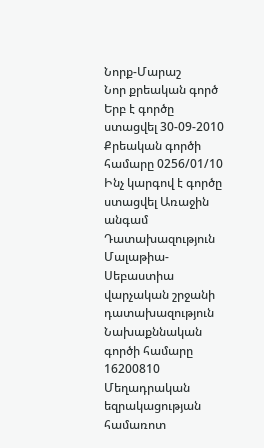Նորք-Մարաշ
Նոր քրեական գործ
Երբ է գործը ստացվել 30-09-2010
Քրեական գործի համարը 0256/01/10
Ինչ կարգով է գործը ստացվել Առաջին անգամ
Դատախազություն Մալաթիա-Սեբաստիա վարչական շրջանի դատախազություն
Նախաքննական գործի համարը 16200810
Մեղադրական եզրակացության համառոտ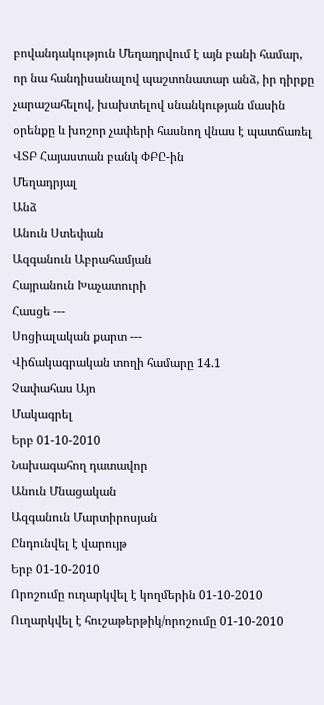բովանդակություն Մեղադրվում է այն բանի համար, որ նա հանդիսանալով պաշտոնատար անձ, իր դիրքը չարաշահելով, խախտելով սնանկության մասին օրենքը և խոշոր չափերի հասնող վնաս է պատճառել ՎՏԲ Հայաստան բանկ ՓԲԸ-ին
Մեղադրյալ
Անձ
Անուն Ստեփան
Ազգանուն Աբրահամյան
Հայրանուն Խաչատուրի
Հասցե ---
Սոցիալական քարտ ---
Վիճակագրական տողի համարը 14.1
Չափահաս Այո
Մակագրել
Երբ 01-10-2010
Նախագահող դատավոր
Անուն Մնացական
Ազգանուն Մարտիրոսյան
Ընդունվել է վարույթ
Երբ 01-10-2010
Որոշումը ուղարկվել է կողմերին 01-10-2010
Ուղարկվել է հուշաթերթիկ/որոշումը 01-10-2010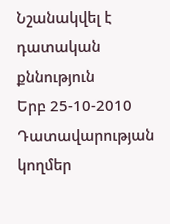Նշանակվել է դատական քննություն
Երբ 25-10-2010
Դատավարության կողմեր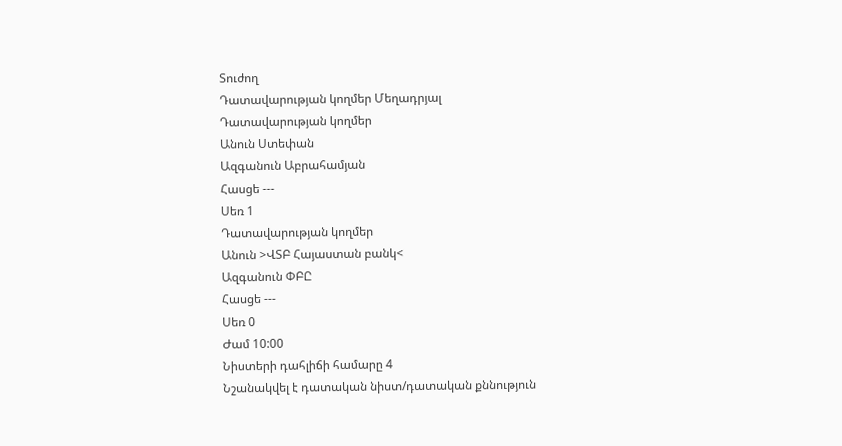Տուժող
Դատավարության կողմեր Մեղադրյալ
Դատավարության կողմեր
Անուն Ստեփան
Ազգանուն Աբրահամյան
Հասցե ---
Սեռ 1
Դատավարության կողմեր
Անուն >ՎՏԲ Հայաստան բանկ<
Ազգանուն ՓԲԸ
Հասցե ---
Սեռ 0
Ժամ 10:00
Նիստերի դահլիճի համարը 4
Նշանակվել է դատական նիստ/դատական քննություն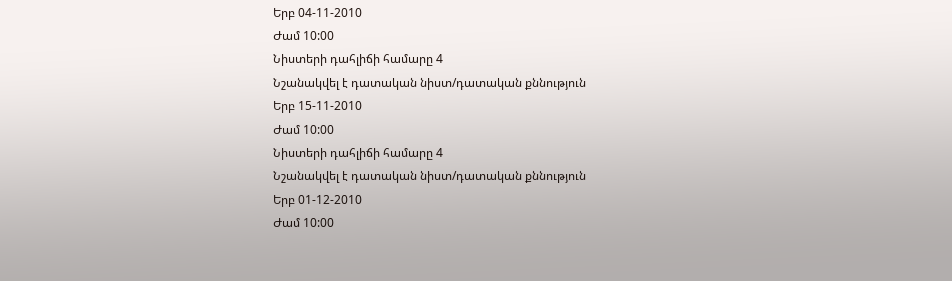Երբ 04-11-2010
Ժամ 10:00
Նիստերի դահլիճի համարը 4
Նշանակվել է դատական նիստ/դատական քննություն
Երբ 15-11-2010
Ժամ 10:00
Նիստերի դահլիճի համարը 4
Նշանակվել է դատական նիստ/դատական քննություն
Երբ 01-12-2010
Ժամ 10:00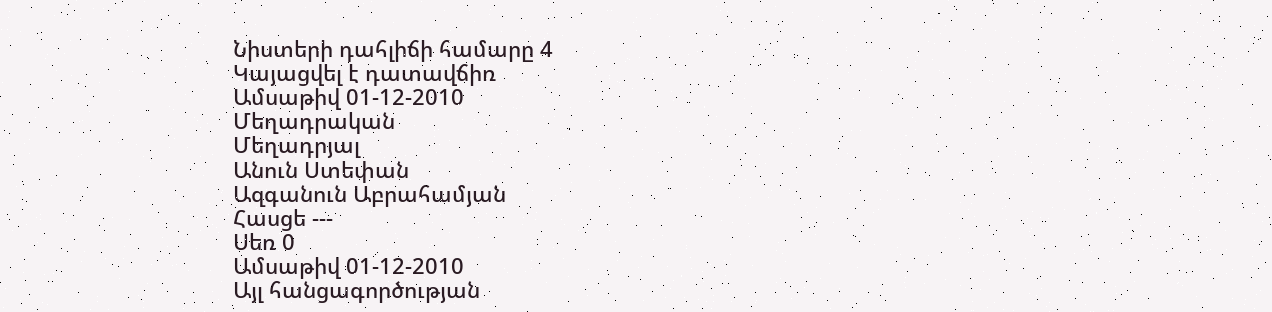Նիստերի դահլիճի համարը 4
Կայացվել է դատավճիռ
Ամսաթիվ 01-12-2010
Մեղադրական
Մեղադրյալ
Անուն Ստեփան
Ազգանուն Աբրահամյան
Հասցե ---
Սեռ 0
Ամսաթիվ 01-12-2010
Այլ հանցագործության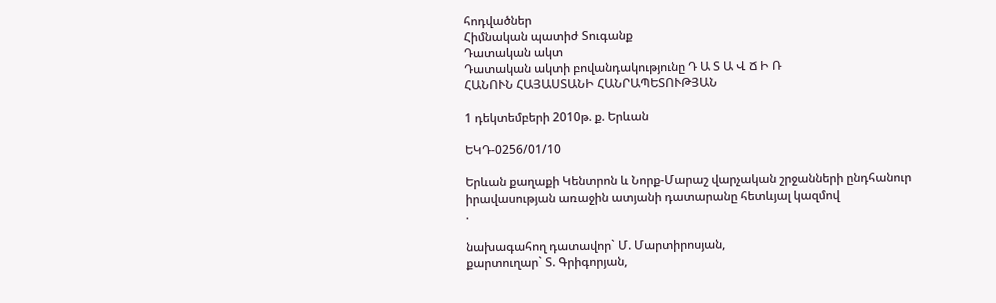հոդվածներ
Հիմնական պատիժ Տուգանք
Դատական ակտ
Դատական ակտի բովանդակությունը Դ Ա Տ Ա Վ Ճ Ի Ռ
ՀԱՆՈՒՆ ՀԱՅԱՍՏԱՆԻ ՀԱՆՐԱՊԵՏՈՒԹՅԱՆ

1 դեկտեմբերի 2010թ. ք. Երևան

ԵԿԴ-0256/01/10

Երևան քաղաքի Կենտրոն և Նորք-Մարաշ վարչական շրջանների ընդհանուր
իրավասության առաջին ատյանի դատարանը հետևյալ կազմով
.

նախագահող դատավոր` Մ. Մարտիրոսյան,
քարտուղար` Տ. Գրիգորյան,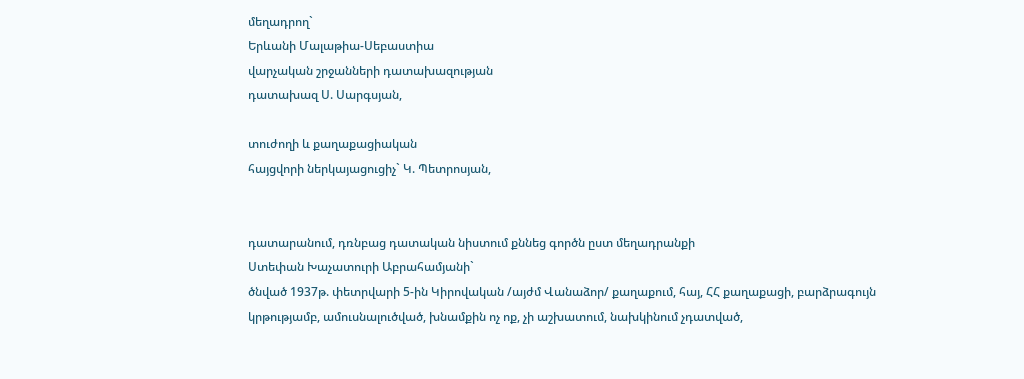մեղադրող`
Երևանի Մալաթիա-Սեբաստիա
վարչական շրջանների դատախազության
դատախազ Ս. Սարգսյան,

տուժողի և քաղաքացիական
հայցվորի ներկայացուցիչ` Կ. Պետրոսյան,


դատարանում, դռնբաց դատական նիստում քննեց գործն ըստ մեղադրանքի
Ստեփան Խաչատուրի Աբրահամյանի`
ծնված 1937թ. փետրվարի 5-ին Կիրովական /այժմ Վանաձոր/ քաղաքում, հայ, ՀՀ քաղաքացի, բարձրագույն կրթությամբ, ամուսնալուծված, խնամքին ոչ ոք, չի աշխատում, նախկինում չդատված,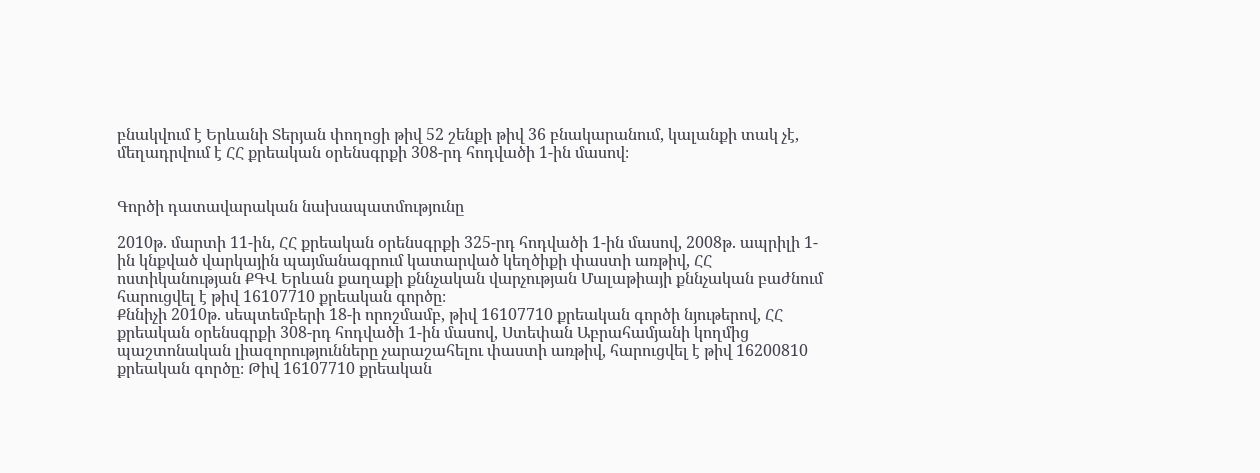բնակվում է Երևանի Տերյան փողոցի թիվ 52 շենքի թիվ 36 բնակարանում, կալանքի տակ չէ, մեղադրվում է ՀՀ քրեական օրենսգրքի 308-րդ հոդվածի 1-ին մասով։


Գործի դատավարական նախապատմությունը

2010թ. մարտի 11-ին, ՀՀ քրեական օրենսգրքի 325-րդ հոդվածի 1-ին մասով, 2008թ. ապրիլի 1-ին կնքված վարկային պայմանագրում կատարված կեղծիքի փաստի առթիվ, ՀՀ ոստիկանության ՔԳՎ Երևան քաղաքի քննչական վարչության Մալաթիայի քննչական բաժնում հարուցվել է թիվ 16107710 քրեական գործը։
Քննիչի 2010թ. սեպտեմբերի 18-ի որոշմամբ, թիվ 16107710 քրեական գործի նյութերով, ՀՀ քրեական օրենսգրքի 308-րդ հոդվածի 1-ին մասով, Ստեփան Աբրահամյանի կողմից պաշտոնական լիազորությունները չարաշահելու փաստի առթիվ, հարուցվել է թիվ 16200810 քրեական գործը։ Թիվ 16107710 քրեական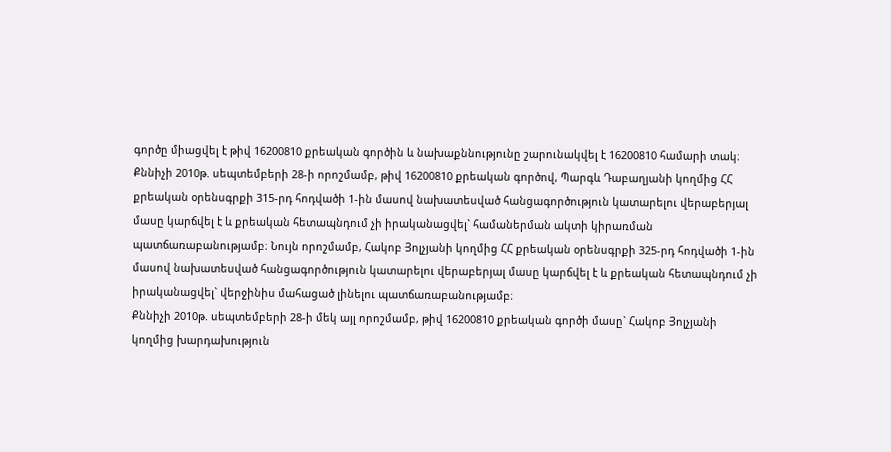գործը միացվել է թիվ 16200810 քրեական գործին և նախաքննությունը շարունակվել է 16200810 համարի տակ։
Քննիչի 2010թ. սեպտեմբերի 28-ի որոշմամբ, թիվ 16200810 քրեական գործով, Պարգև Դաբաղյանի կողմից ՀՀ քրեական օրենսգրքի 315-րդ հոդվածի 1-ին մասով նախատեսված հանցագործություն կատարելու վերաբերյալ մասը կարճվել է և քրեական հետապնդում չի իրականացվել` համաներման ակտի կիրառման պատճառաբանությամբ։ Նույն որոշմամբ, Հակոբ Յոլչյանի կողմից ՀՀ քրեական օրենսգրքի 325-րդ հոդվածի 1-ին մասով նախատեսված հանցագործություն կատարելու վերաբերյալ մասը կարճվել է և քրեական հետապնդում չի իրականացվել` վերջինիս մահացած լինելու պատճառաբանությամբ։
Քննիչի 2010թ. սեպտեմբերի 28-ի մեկ այլ որոշմամբ, թիվ 16200810 քրեական գործի մասը` Հակոբ Յոլչյանի կողմից խարդախություն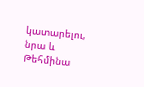կատարելու, նրա և Թեհմինա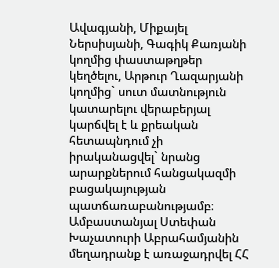Ավագյանի, Միքայել Ներսիսյանի, Գագիկ Քառյանի կողմից փաստաթղթեր կեղծելու, Արթուր Ղազարյանի կողմից` սուտ մատնություն կատարելու վերաբերյալ կարճվել է և քրեական հետապնդում չի իրականացվել` նրանց արարքներում հանցակազմի բացակայության պատճառաբանությամբ։
Ամբաստանյալ Ստեփան Խաչատուրի Աբրահամյանին մեղադրանք է առաջադրվել ՀՀ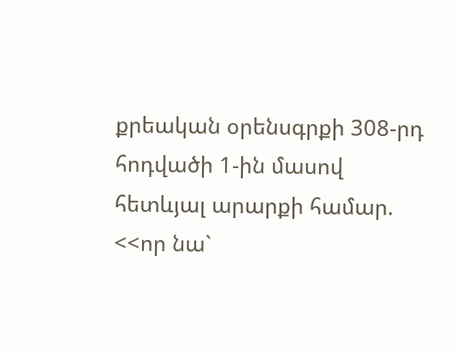քրեական օրենսգրքի 308-րդ հոդվածի 1-ին մասով հետևյալ արարքի համար. <<որ նա`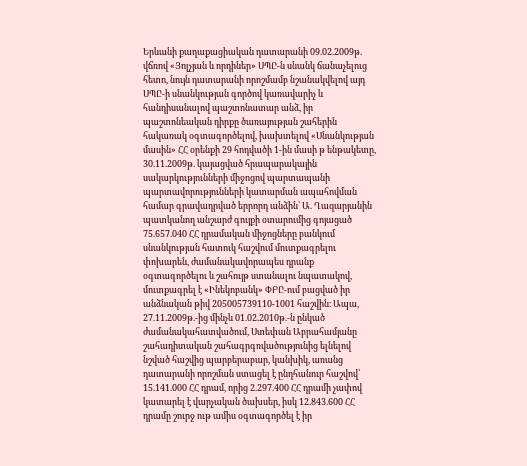Երևանի քաղաքացիական դատարանի 09.02.2009թ. վճռով «Յոլչյան և որդիներ» ՍՊԸ-ն սնանկ ճանաչելուց հետո, նույն դատարանի որոշմամբ նշանակվելով այդ ՍՊԸ-ի սնանկության գործով կառավարիչ և հանդիսանալով պաշտոնատար անձ, իր պաշտոնեական դիրքը ծառայության շահերին հակառակ օգտագործելով, խախտելով «Սնանկության մասին» ՀՀ օրենքի 29 հոդվածի 1-ին մասի թ ենթակետը, 30.11.2009թ. կայացված հրապարակային սակարկությունների միջոցով պարտապանի պարտավորությունների կատարման ապահովման համար գրավադրված երրորդ անձին՝ Ա. Ղազարյանին պատկանող անշարժ գույքի օտարումից գոյացած 75.657.040 ՀՀ դրամական միջոցները բանկում սնանկության հատուկ հաշվում մուտքագրելու փոխարեն, ժամանակավորապես դրանք օգտագործելու և շահույթ ստանալու նպատակով, մուտքագրել է «Ինեկոբանկ» ՓԲԸ-ում բացված իր անձնական թիվ 205005739110-1001 հաշվին։ Ապա, 27.11.2009թ.-ից մինչև 01.02.2010թ.-ն ընկած ժամանակահատվածում, Ստեփան Աբրահամյանը շահադիտական շահագրգռվածությունից ելնելով նշված հաշվից պարբերաբար, կանխիկ, առանց դատարանի որոշման ստացել է ընդհանուր հաշվով՝ 15.141.000 ՀՀ դրամ, որից 2.297.400 ՀՀ դրամի չափով կատարել է վարչական ծախսեր, իսկ 12.843.600 ՀՀ դրամը շուրջ ութ ամիս օգտագործել է իր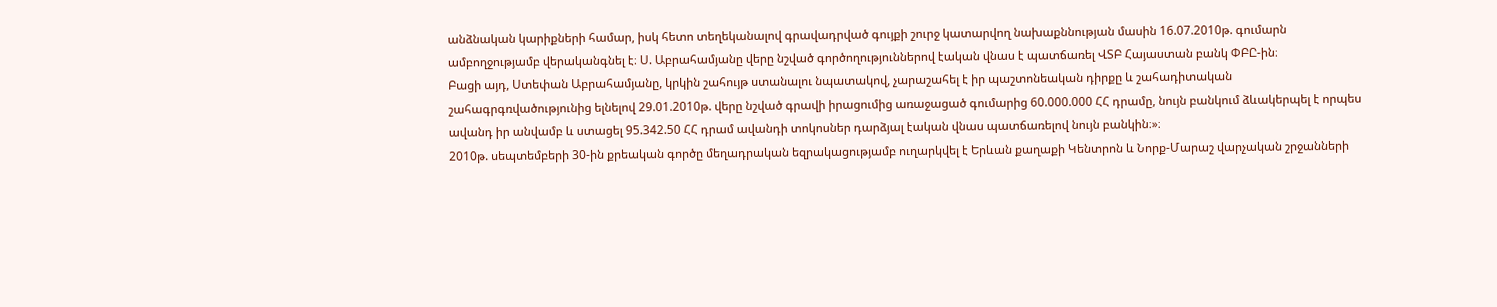անձնական կարիքների համար, իսկ հետո տեղեկանալով գրավադրված գույքի շուրջ կատարվող նախաքննության մասին 16.07.2010թ. գումարն ամբողջությամբ վերականգնել է։ Ս. Աբրահամյանը վերը նշված գործողություններով էական վնաս է պատճառել ՎՏԲ Հայաստան բանկ ՓԲԸ-ին։
Բացի այդ, Ստեփան Աբրահամյանը, կրկին շահույթ ստանալու նպատակով, չարաշահել է իր պաշտոնեական դիրքը և շահադիտական շահագրգռվածությունից ելնելով 29.01.2010թ. վերը նշված գրավի իրացումից առաջացած գումարից 60.000.000 ՀՀ դրամը, նույն բանկում ձևակերպել է որպես ավանդ իր անվամբ և ստացել 95.342.50 ՀՀ դրամ ավանդի տոկոսներ դարձյալ էական վնաս պատճառելով նույն բանկին։»։
2010թ. սեպտեմբերի 30-ին քրեական գործը մեղադրական եզրակացությամբ ուղարկվել է Երևան քաղաքի Կենտրոն և Նորք-Մարաշ վարչական շրջանների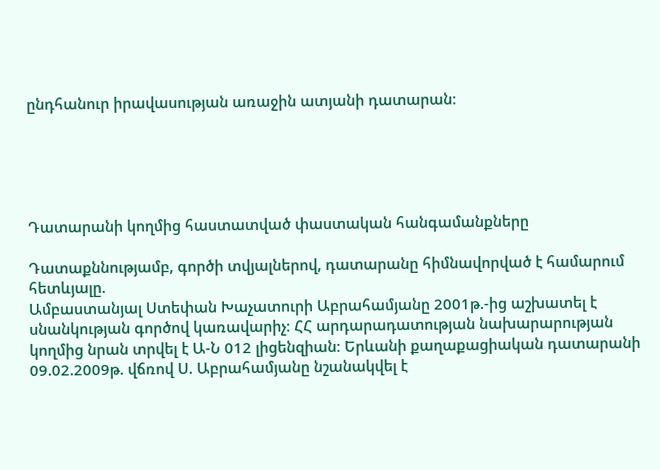ընդհանուր իրավասության առաջին ատյանի դատարան։





Դատարանի կողմից հաստատված փաստական հանգամանքները

Դատաքննությամբ, գործի տվյալներով, դատարանը հիմնավորված է համարում հետևյալը.
Ամբաստանյալ Ստեփան Խաչատուրի Աբրահամյանը 2001թ.-ից աշխատել է սնանկության գործով կառավարիչ։ ՀՀ արդարադատության նախարարության կողմից նրան տրվել է Ա-Ն 012 լիցենզիան։ Երևանի քաղաքացիական դատարանի 09.02.2009թ. վճռով Ս. Աբրահամյանը նշանակվել է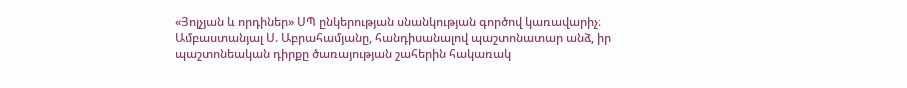«Յոլչյան և որդիներ» ՍՊ ընկերության սնանկության գործով կառավարիչ։
Ամբաստանյալ Ս. Աբրահամյանը, հանդիսանալով պաշտոնատար անձ, իր պաշտոնեական դիրքը ծառայության շահերին հակառակ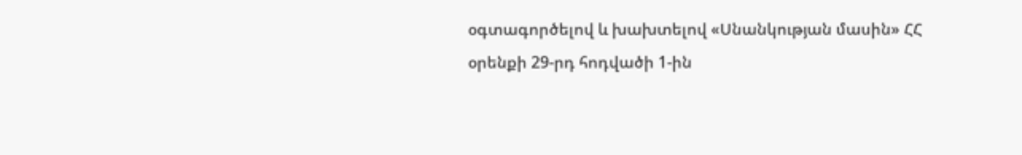օգտագործելով և խախտելով «Սնանկության մասին» ՀՀ օրենքի 29-րդ հոդվածի 1-ին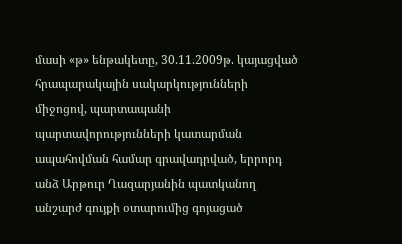մասի «թ» ենթակետը, 30.11.2009թ. կայացված հրապարակային սակարկությունների միջոցով, պարտապանի պարտավորությունների կատարման ապահովման համար գրավադրված, երրորդ անձ Արթուր Ղազարյանին պատկանող անշարժ գույքի օտարումից գոյացած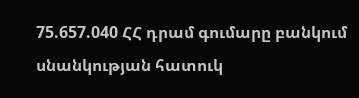75.657.040 ՀՀ դրամ գումարը բանկում սնանկության հատուկ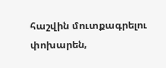հաշվին մուտքագրելու փոխարեն,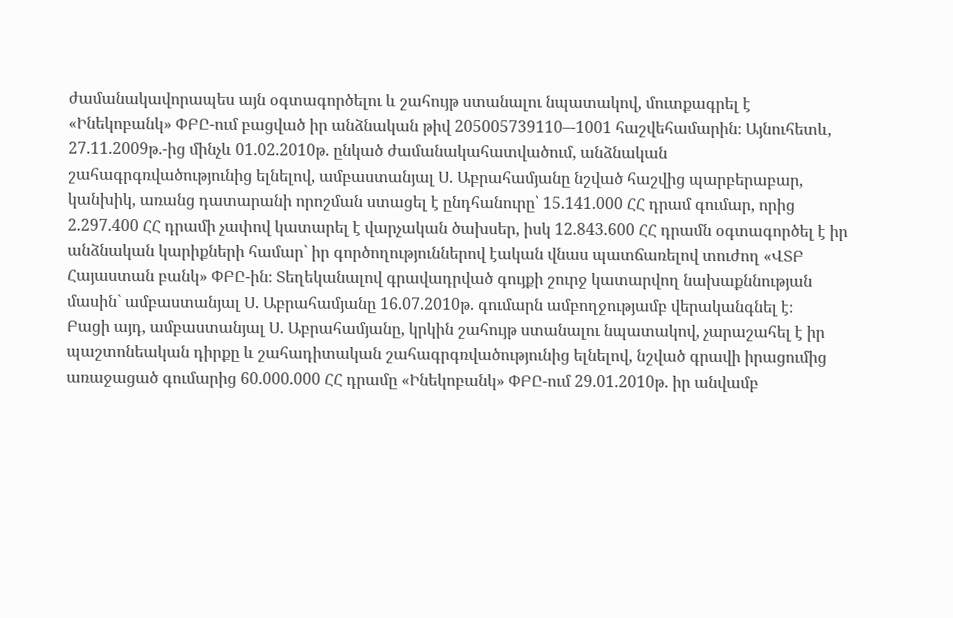ժամանակավորապես այն օգտագործելու և շահույթ ստանալու նպատակով, մուտքագրել է «Ինեկոբանկ» ՓԲԸ-ում բացված իր անձնական թիվ 205005739110–-1001 հաշվեհամարին։ Այնուհետև, 27.11.2009թ.-ից մինչև 01.02.2010թ. ընկած ժամանակահատվածում, անձնական շահագրգռվածությունից ելնելով, ամբաստանյալ Ս. Աբրահամյանը նշված հաշվից պարբերաբար, կանխիկ, առանց դատարանի որոշման ստացել է ընդհանուրը՝ 15.141.000 ՀՀ դրամ գումար, որից 2.297.400 ՀՀ դրամի չափով կատարել է վարչական ծախսեր, իսկ 12.843.600 ՀՀ դրամն օգտագործել է իր անձնական կարիքների համար` իր գործողություններով էական վնաս պատճառելով տուժող «ՎՏԲ Հայաստան բանկ» ՓԲԸ-ին։ Տեղեկանալով գրավադրված գույքի շուրջ կատարվող նախաքննության մասին` ամբաստանյալ Ս. Աբրահամյանը 16.07.2010թ. գումարն ամբողջությամբ վերականգնել է։
Բացի այդ, ամբաստանյալ Ս. Աբրահամյանը, կրկին շահույթ ստանալու նպատակով, չարաշահել է իր պաշտոնեական դիրքը և շահադիտական շահագրգռվածությունից ելնելով, նշված գրավի իրացումից առաջացած գումարից 60.000.000 ՀՀ դրամը «Ինեկոբանկ» ՓԲԸ-ում 29.01.2010թ. իր անվամբ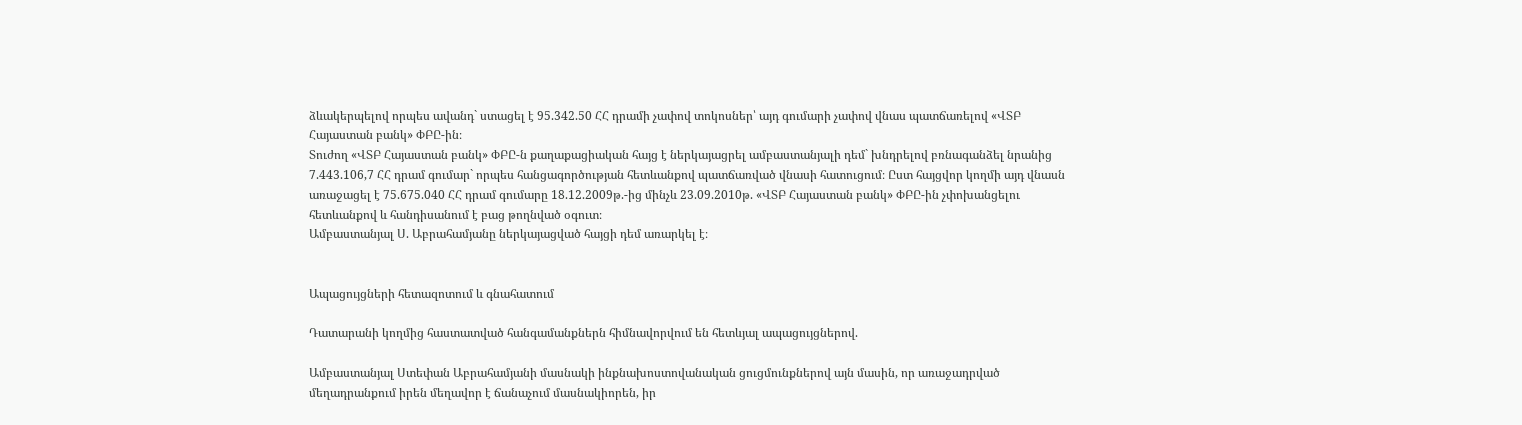ձևակերպելով որպես ավանդ` ստացել է 95.342.50 ՀՀ դրամի չափով տոկոսներ՝ այդ գումարի չափով վնաս պատճառելով «ՎՏԲ Հայաստան բանկ» ՓԲԸ-ին։
Տուժող «ՎՏԲ Հայաստան բանկ» ՓԲԸ-ն քաղաքացիական հայց է ներկայացրել ամբաստանյալի դեմ` խնդրելով բռնագանձել նրանից 7.443.106,7 ՀՀ դրամ գումար` որպես հանցագործության հետևանքով պատճառված վնասի հատուցում։ Ըստ հայցվոր կողմի այդ վնասն առաջացել է 75.675.040 ՀՀ դրամ գումարը 18.12.2009թ.-ից մինչև 23.09.2010թ. «ՎՏԲ Հայաստան բանկ» ՓԲԸ-ին չփոխանցելու հետևանքով և հանդիսանում է բաց թողնված օգուտ։
Ամբաստանյալ Ս. Աբրահամյանը ներկայացված հայցի դեմ առարկել է։


Ապացույցների հետազոտում և գնահատում

Դատարանի կողմից հաստատված հանգամանքներն հիմնավորվում են հետևյալ ապացույցներով.

Ամբաստանյալ Ստեփան Աբրահամյանի մասնակի ինքնախոստովանական ցուցմունքներով այն մասին, որ առաջադրված մեղադրանքում իրեն մեղավոր է ճանաչում մասնակիորեն, իր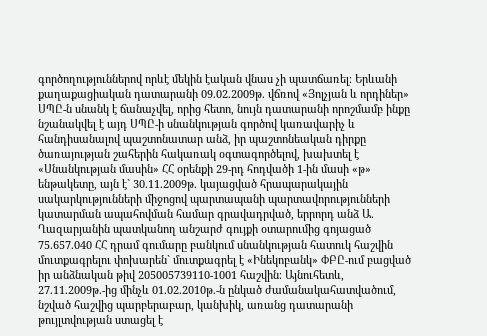գործողություններով որևէ մեկին էական վնաս չի պատճառել։ Երևանի քաղաքացիական դատարանի 09.02.2009թ. վճռով «Յոլչյան և որդիներ» ՍՊԸ-ն սնանկ է ճանաչվել, որից հետո, նույն դատարանի որոշմամբ ինքը նշանակվել է այդ ՍՊԸ-ի սնանկության գործով կառավարիչ և հանդիսանալով պաշտոնատար անձ, իր պաշտոնեական դիրքը ծառայության շահերին հակառակ օգտագործելով, խախտել է «Սնանկության մասին» ՀՀ օրենքի 29-րդ հոդվածի 1-ին մասի «թ» ենթակետը, այն է` 30.11.2009թ. կայացված հրապարակային սակարկությունների միջոցով պարտապանի պարտավորությունների կատարման ապահովման համար գրավադրված, երրորդ անձ Ա. Ղազարյանին պատկանող անշարժ գույքի օտարումից գոյացած 75.657.040 ՀՀ դրամ գումարը բանկում սնանկության հատուկ հաշվին մուտքագրելու փոխարեն` մուտքագրել է «Ինեկոբանկ» ՓԲԸ-ում բացված իր անձնական թիվ 205005739110-1001 հաշվին։ Այնուհետև, 27.11.2009թ.-ից մինչև 01.02.2010թ.-ն ընկած ժամանակահատվածում, նշված հաշվից պարբերաբար, կանխիկ, առանց դատարանի թույլտվության ստացել է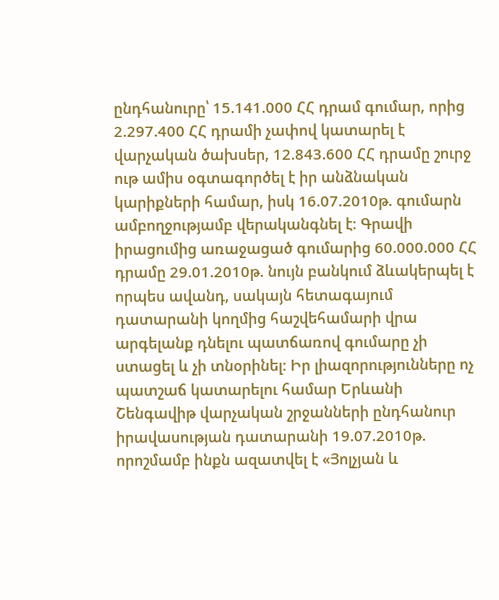ընդհանուրը՝ 15.141.000 ՀՀ դրամ գումար, որից 2.297.400 ՀՀ դրամի չափով կատարել է վարչական ծախսեր, 12.843.600 ՀՀ դրամը շուրջ ութ ամիս օգտագործել է իր անձնական կարիքների համար, իսկ 16.07.2010թ. գումարն ամբողջությամբ վերականգնել է։ Գրավի իրացումից առաջացած գումարից 60.000.000 ՀՀ դրամը 29.01.2010թ. նույն բանկում ձևակերպել է որպես ավանդ, սակայն հետագայում դատարանի կողմից հաշվեհամարի վրա արգելանք դնելու պատճառով գումարը չի ստացել և չի տնօրինել։ Իր լիազորությունները ոչ պատշաճ կատարելու համար Երևանի Շենգավիթ վարչական շրջանների ընդհանուր իրավասության դատարանի 19.07.2010թ. որոշմամբ ինքն ազատվել է «Յոլչյան և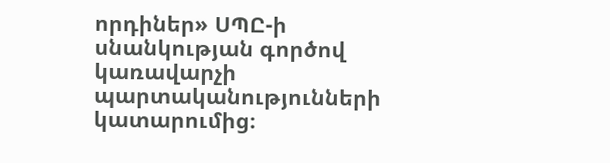որդիներ» ՍՊԸ-ի սնանկության գործով կառավարչի պարտականությունների կատարումից։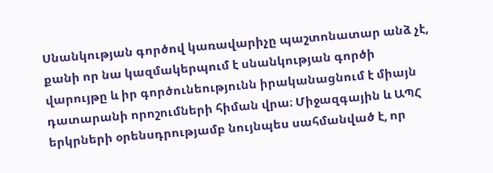Սնանկության գործով կառավարիչը պաշտոնատար անձ չէ, քանի որ նա կազմակերպում է սնանկության գործի վարույթը և իր գործունեությունն իրականացնում է միայն դատարանի որոշումների հիման վրա։ Միջազգային և ԱՊՀ երկրների օրենսդրությամբ նույնպես սահմանված է, որ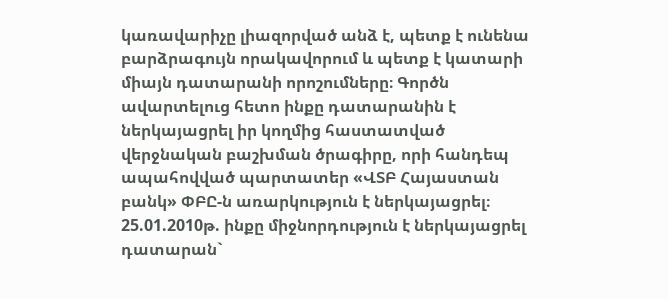կառավարիչը լիազորված անձ է, պետք է ունենա բարձրագույն որակավորում և պետք է կատարի միայն դատարանի որոշումները։ Գործն ավարտելուց հետո ինքը դատարանին է ներկայացրել իր կողմից հաստատված վերջնական բաշխման ծրագիրը, որի հանդեպ ապահովված պարտատեր «ՎՏԲ Հայաստան բանկ» ՓԲԸ-ն առարկություն է ներկայացրել։ 25.01.2010թ. ինքը միջնորդություն է ներկայացրել դատարան`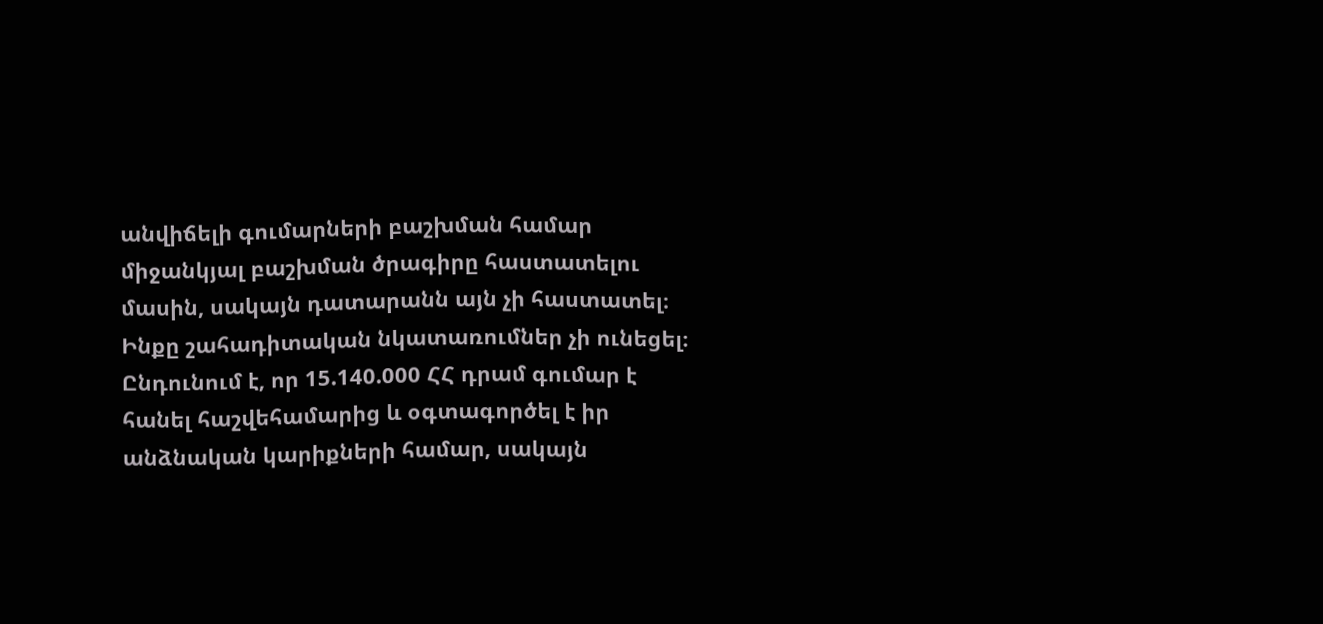անվիճելի գումարների բաշխման համար միջանկյալ բաշխման ծրագիրը հաստատելու մասին, սակայն դատարանն այն չի հաստատել։ Ինքը շահադիտական նկատառումներ չի ունեցել։ Ընդունում է, որ 15.140.000 ՀՀ դրամ գումար է հանել հաշվեհամարից և օգտագործել է իր անձնական կարիքների համար, սակայն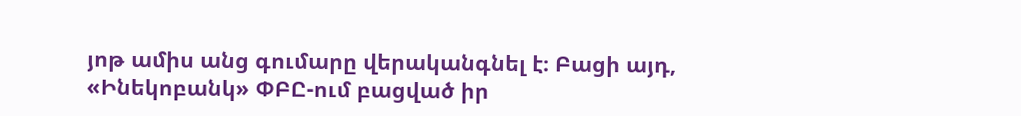յոթ ամիս անց գումարը վերականգնել է։ Բացի այդ, «Ինեկոբանկ» ՓԲԸ-ում բացված իր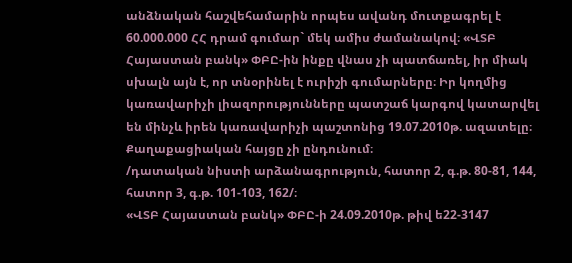անձնական հաշվեհամարին որպես ավանդ մուտքագրել է 60.000.000 ՀՀ դրամ գումար` մեկ ամիս ժամանակով։ «ՎՏԲ Հայաստան բանկ» ՓԲԸ-ին ինքը վնաս չի պատճառել, իր միակ սխալն այն է, որ տնօրինել է ուրիշի գումարները։ Իր կողմից կառավարիչի լիազորությունները պատշաճ կարգով կատարվել են մինչև իրեն կառավարիչի պաշտոնից 19.07.2010թ. ազատելը։ Քաղաքացիական հայցը չի ընդունում։
/դատական նիստի արձանագրություն, հատոր 2, գ.թ. 80-81, 144, հատոր 3, գ.թ. 101-103, 162/։
«ՎՏԲ Հայաստան բանկ» ՓԲԸ-ի 24.09.2010թ. թիվ ե22-3147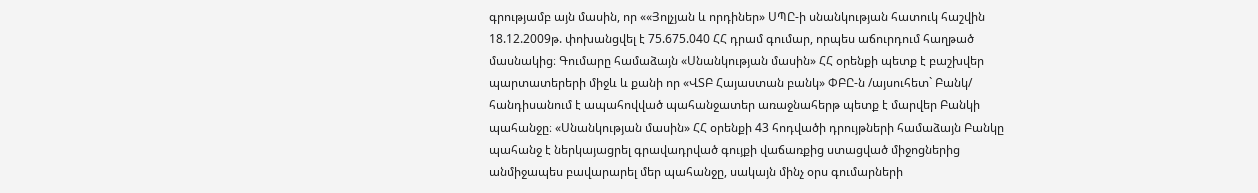գրությամբ այն մասին, որ ««Յոլչյան և որդիներ» ՍՊԸ-ի սնանկության հատուկ հաշվին 18.12.2009թ. փոխանցվել է 75.675.040 ՀՀ դրամ գումար, որպես աճուրդում հաղթած մասնակից։ Գումարը համաձայն «Սնանկության մասին» ՀՀ օրենքի պետք է բաշխվեր պարտատերերի միջև և քանի որ «ՎՏԲ Հայաստան բանկ» ՓԲԸ-ն /այսուհետ` Բանկ/ հանդիսանում է ապահովված պահանջատեր առաջնահերթ պետք է մարվեր Բանկի պահանջը։ «Սնանկության մասին» ՀՀ օրենքի 43 հոդվածի դրույթների համաձայն Բանկը պահանջ է ներկայացրել գրավադրված գույքի վաճառքից ստացված միջոցներից անմիջապես բավարարել մեր պահանջը, սակայն մինչ օրս գումարների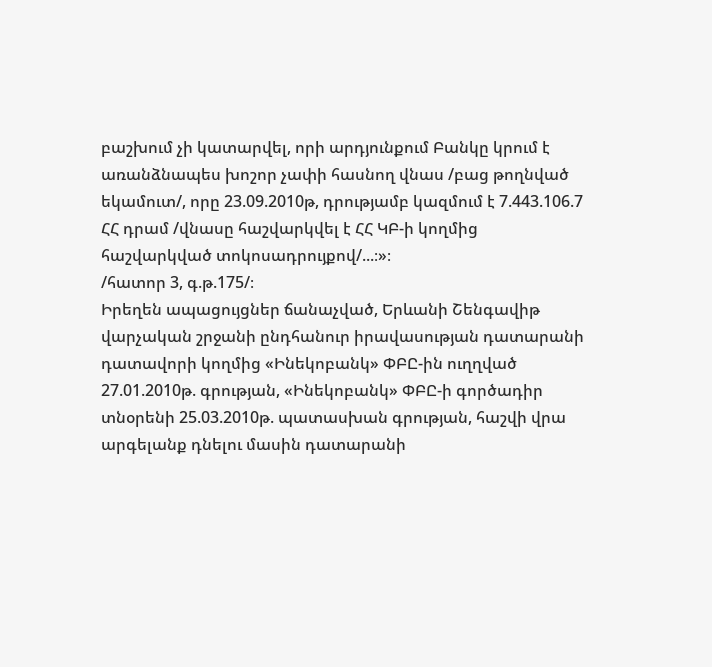բաշխում չի կատարվել, որի արդյունքում Բանկը կրում է առանձնապես խոշոր չափի հասնող վնաս /բաց թողնված եկամուտ/, որը 23.09.2010թ, դրությամբ կազմում է 7.443.106.7 ՀՀ դրամ /վնասը հաշվարկվել է ՀՀ ԿԲ-ի կողմից հաշվարկված տոկոսադրույքով/...։»։
/հատոր 3, գ.թ.175/։
Իրեղեն ապացույցներ ճանաչված, Երևանի Շենգավիթ վարչական շրջանի ընդհանուր իրավասության դատարանի դատավորի կողմից «Ինեկոբանկ» ՓԲԸ-ին ուղղված 27.01.2010թ. գրության, «Ինեկոբանկ» ՓԲԸ-ի գործադիր տնօրենի 25.03.2010թ. պատասխան գրության, հաշվի վրա արգելանք դնելու մասին դատարանի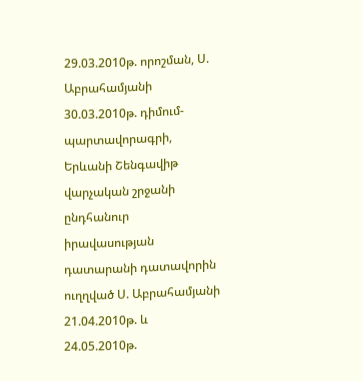29.03.2010թ. որոշման, Ս. Աբրահամյանի 30.03.2010թ. դիմում-պարտավորագրի, Երևանի Շենգավիթ վարչական շրջանի ընդհանուր իրավասության դատարանի դատավորին ուղղված Ս. Աբրահամյանի 21.04.2010թ. և 24.05.2010թ.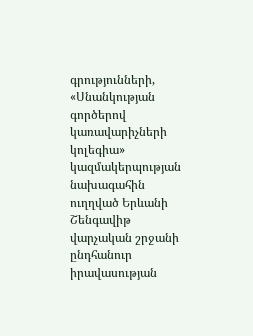գրությունների, «Սնանկության գործերով կառավարիչների կոլեգիա» կազմակերպության նախագահին ուղղված Երևանի Շենգավիթ վարչական շրջանի ընդհանուր իրավասության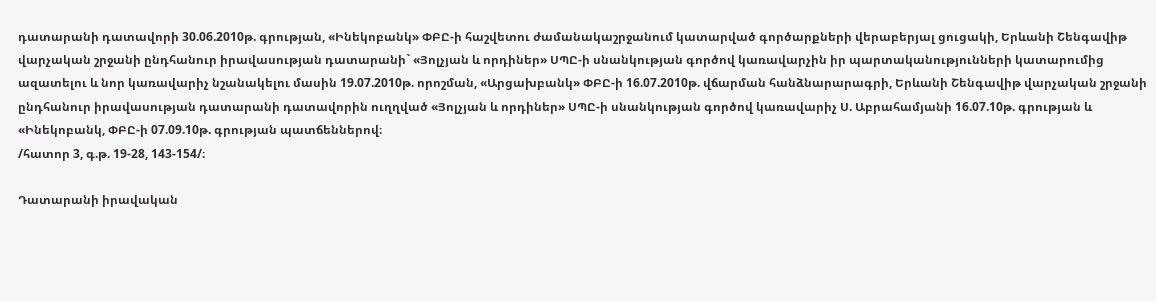դատարանի դատավորի 30.06.2010թ. գրության, «Ինեկոբանկ» ՓԲԸ-ի հաշվետու ժամանակաշրջանում կատարված գործարքների վերաբերյալ ցուցակի, Երևանի Շենգավիթ վարչական շրջանի ընդհանուր իրավասության դատարանի` «Յոլչյան և որդիներ» ՍՊԸ-ի սնանկության գործով կառավարչին իր պարտականությունների կատարումից ազատելու և նոր կառավարիչ նշանակելու մասին 19.07.2010թ. որոշման, «Արցախբանկ» ՓԲԸ-ի 16.07.2010թ. վճարման հանձնարարագրի, Երևանի Շենգավիթ վարչական շրջանի ընդհանուր իրավասության դատարանի դատավորին ուղղված «Յոլչյան և որդիներ» ՍՊԸ-ի սնանկության գործով կառավարիչ Ս. Աբրահամյանի 16.07.10թ. գրության և «Ինեկոբանկ, ՓԲԸ-ի 07.09.10թ. գրության պատճեններով։
/հատոր 3, գ.թ. 19-28, 143-154/։

Դատարանի իրավական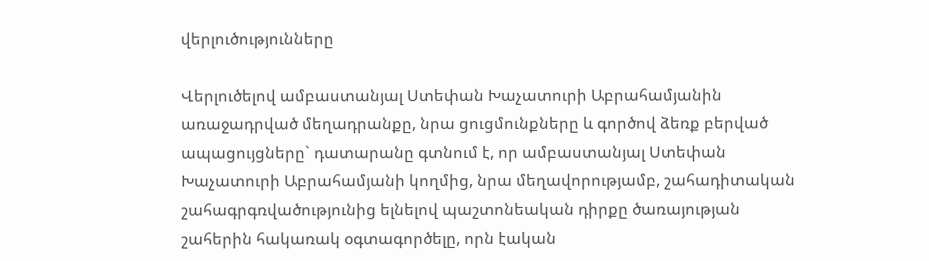վերլուծությունները

Վերլուծելով ամբաստանյալ Ստեփան Խաչատուրի Աբրահամյանին առաջադրված մեղադրանքը, նրա ցուցմունքները և գործով ձեռք բերված ապացույցները` դատարանը գտնում է, որ ամբաստանյալ Ստեփան Խաչատուրի Աբրահամյանի կողմից, նրա մեղավորությամբ, շահադիտական շահագրգռվածությունից ելնելով պաշտոնեական դիրքը ծառայության շահերին հակառակ օգտագործելը, որն էական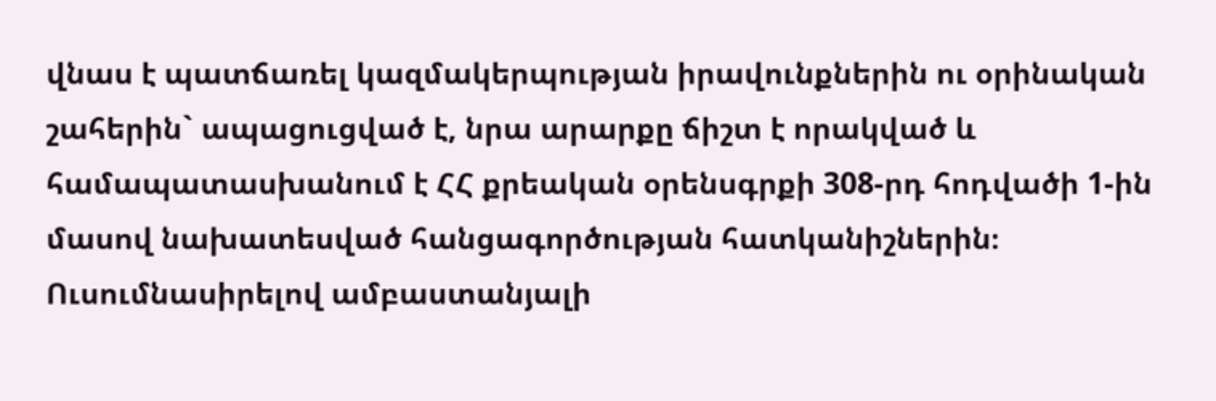վնաս է պատճառել կազմակերպության իրավունքներին ու օրինական շահերին` ապացուցված է, նրա արարքը ճիշտ է որակված և համապատասխանում է ՀՀ քրեական օրենսգրքի 308-րդ հոդվածի 1-ին մասով նախատեսված հանցագործության հատկանիշներին։
Ուսումնասիրելով ամբաստանյալի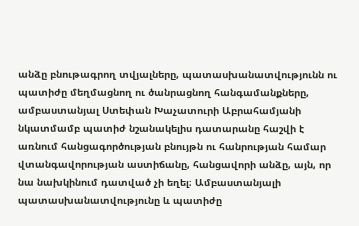անձը բնութագրող տվյալները, պատասխանատվությունն ու պատիժը մեղմացնող ու ծանրացնող հանգամանքները, ամբաստանյալ Ստեփան Խաչատուրի Աբրահամյանի նկատմամբ պատիժ նշանակելիս դատարանը հաշվի է առնում հանցագործության բնույթն ու հանրության համար վտանգավորության աստիճանը, հանցավորի անձը, այն, որ նա նախկինում դատված չի եղել։ Ամբաստանյալի պատասխանատվությունը և պատիժը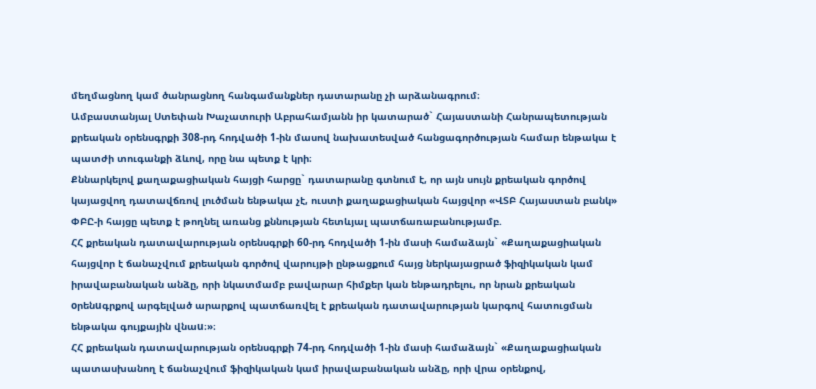մեղմացնող կամ ծանրացնող հանգամանքներ դատարանը չի արձանագրում։
Ամբաստանյալ Ստեփան Խաչատուրի Աբրահամյանն իր կատարած` Հայաստանի Հանրապետության քրեական օրենսգրքի 308-րդ հոդվածի 1-ին մասով նախատեսված հանցագործության համար ենթակա է պատժի տուգանքի ձևով, որը նա պետք է կրի։
Քննարկելով քաղաքացիական հայցի հարցը` դատարանը գտնում է, որ այն սույն քրեական գործով կայացվող դատավճռով լուծման ենթակա չէ, ուստի քաղաքացիական հայցվոր «ՎՏԲ Հայաստան բանկ» ՓԲԸ-ի հայցը պետք է թողնել առանց քննության հետևյալ պատճառաբանությամբ.
ՀՀ քրեական դատավարության օրենսգրքի 60-րդ հոդվածի 1-ին մասի համաձայն` «Քաղաքացիական հայցվոր է ճանաչվում քրեական գործով վարույթի ընթացքում հայց ներկայացրած ֆիզիկական կամ իրավաբանական անձը, որի նկատմամբ բավարար հիմքեր կան ենթադրելու, որ նրան քրեական oրենuգրքով արգելված արարքով պատճառվել է քրեական դատավարության կարգով հատուցման ենթակա գույքային վնաu։»։
ՀՀ քրեական դատավարության օրենսգրքի 74-րդ հոդվածի 1-ին մասի համաձայն` «Քաղաքացիական պատասխանող է ճանաչվում ֆիզիկական կամ իրավաբանական անձը, որի վրա օրենքով,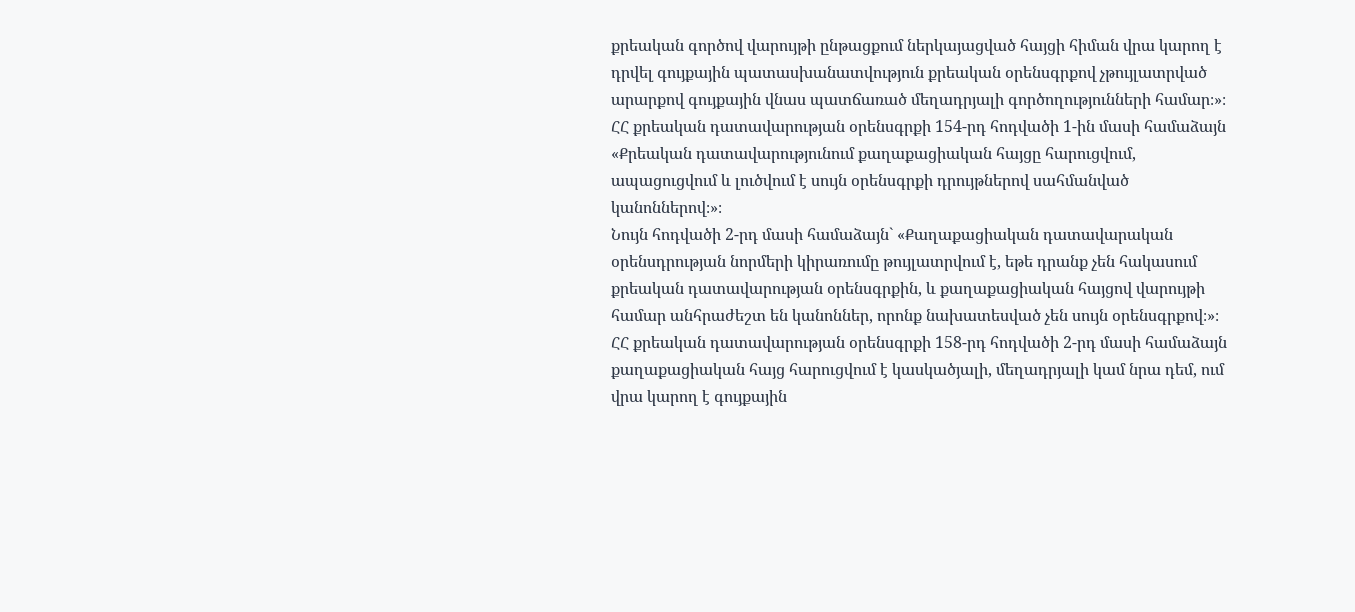քրեական գործով վարույթի ընթացքում ներկայացված հայցի հիման վրա կարող է դրվել գույքային պատասխանատվություն քրեական օրենսգրքով չթույլատրված արարքով գույքային վնաս պատճառած մեղադրյալի գործողությունների համար։»։
ՀՀ քրեական դատավարության օրենսգրքի 154-րդ հոդվածի 1-ին մասի համաձայն «Քրեական դատավարությունում քաղաքացիական հայցը հարուցվում, ապացուցվում և լուծվում է սույն օրենսգրքի դրույթներով սահմանված կանոններով։»։
Նույն հոդվածի 2-րդ մասի համաձայն` «Քաղաքացիական դատավարական օրենսդրության նորմերի կիրառումը թույլատրվում է, եթե դրանք չեն հակասում քրեական դատավարության օրենսգրքին, և քաղաքացիական հայցով վարույթի համար անհրաժեշտ են կանոններ, որոնք նախատեսված չեն սույն օրենսգրքով։»։
ՀՀ քրեական դատավարության օրենսգրքի 158-րդ հոդվածի 2-րդ մասի համաձայն քաղաքացիական հայց հարուցվում է կասկածյալի, մեղադրյալի կամ նրա դեմ, ում վրա կարող է գույքային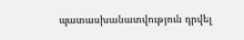պատասխանատվություն դրվել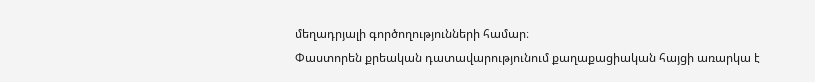մեղադրյալի գործողությունների համար։
Փաստորեն քրեական դատավարությունում քաղաքացիական հայցի առարկա է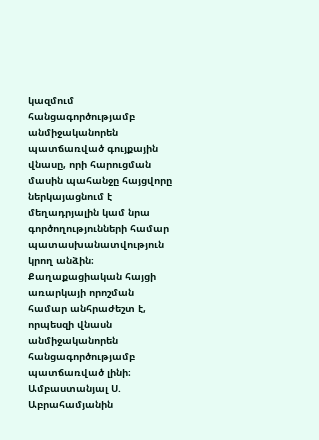կազմում հանցագործությամբ անմիջականորեն պատճառված գույքային վնասը, որի հարուցման մասին պահանջը հայցվորը ներկայացնում է մեղադրյալին կամ նրա գործողությունների համար պատասխանատվություն կրող անձին։ Քաղաքացիական հայցի առարկայի որոշման համար անհրաժեշտ է, որպեսզի վնասն անմիջականորեն հանցագործությամբ պատճառված լինի։
Ամբաստանյալ Ս. Աբրահամյանին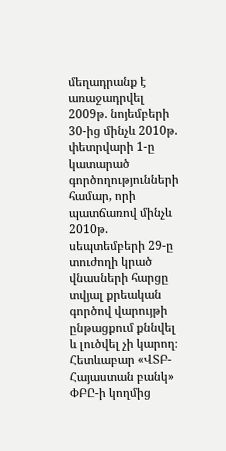մեղադրանք է առաջադրվել 2009թ. նոյեմբերի 30-ից մինչև 2010թ. փետրվարի 1-ը կատարած գործողությունների համար, որի պատճառով մինչև 2010թ. սեպտեմբերի 29-ը տուժողի կրած վնասների հարցը տվյալ քրեական գործով վարույթի ընթացքում քննվել և լուծվել չի կարող։
Հետևաբար «ՎՏԲ-Հայաստան բանկ» ՓԲԸ-ի կողմից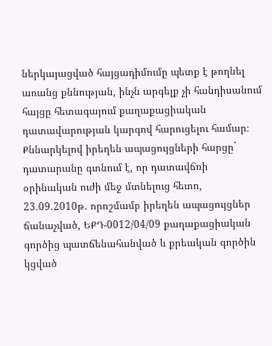ներկայացված հայցադիմումը պետք է թողնել առանց քննության, ինչն արգելք չի հանդիսանում հայցը հետագայում քաղաքացիական դատավարության կարգով հարուցելու համար։
Քննարկելով իրեղեն ապացույցների հարցը` դատարանը գտնում է, որ դատավճռի օրինական ուժի մեջ մտնելուց հետո, 23.09.2010թ. որոշմամբ իրեղեն ապացույցներ ճանաչված, ԵՔԴ-0012/04/09 քաղաքացիական գործից պատճենահանված և քրեական գործին կցված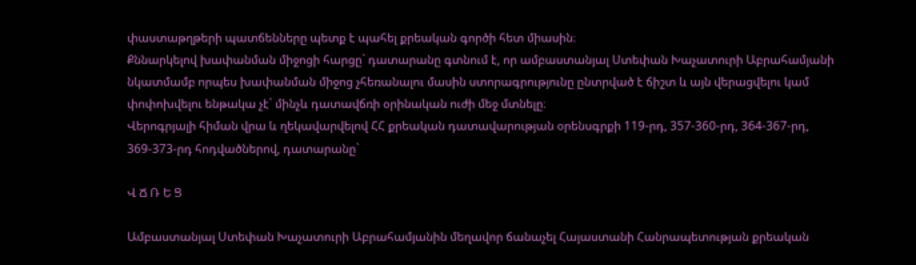փաստաթղթերի պատճենները պետք է պահել քրեական գործի հետ միասին։
Քննարկելով խափանման միջոցի հարցը` դատարանը գտնում է, որ ամբաստանյալ Ստեփան Խաչատուրի Աբրահամյանի նկատմամբ որպես խափանման միջոց չհեռանալու մասին ստորագրությունը ընտրված է ճիշտ և այն վերացվելու կամ փոփոխվելու ենթակա չէ` մինչև դատավճռի օրինական ուժի մեջ մտնելը։
Վերոգրյալի հիման վրա և ղեկավարվելով ՀՀ քրեական դատավարության օրենսգրքի 119-րդ, 357-360-րդ, 364-367-րդ, 369-373-րդ հոդվածներով, դատարանը`

Վ Ճ Ռ Ե Ց

Ամբաստանյալ Ստեփան Խաչատուրի Աբրահամյանին մեղավոր ճանաչել Հայաստանի Հանրապետության քրեական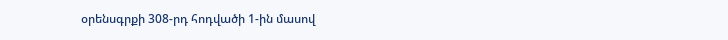օրենսգրքի 308-րդ հոդվածի 1-ին մասով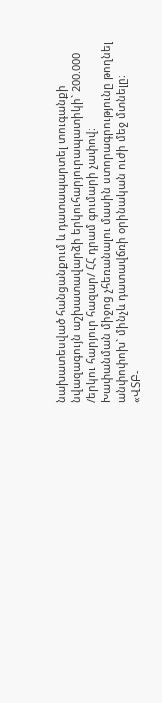նախատեսված հանցանքում և դատապարտել տուգանքի նվազագույն աշխատավարձի երկուհարյուրապատիկի` 200.000 /երկու հարյուր հազար/ ՀՀ դրամ գումարի չափով։
Խափանման միջոց չհեռանալու մասին ստորագրությունը թողնել անփոփոխ` մինչև դատավճռի օրինական ուժի մեջ մտնելը։
«ՎՏԲ-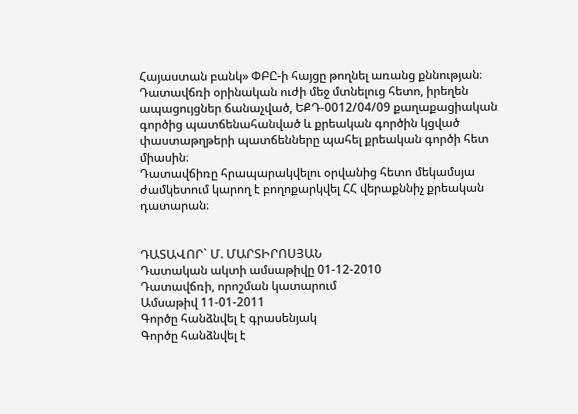Հայաստան բանկ» ՓԲԸ-ի հայցը թողնել առանց քննության։
Դատավճռի օրինական ուժի մեջ մտնելուց հետո, իրեղեն ապացույցներ ճանաչված, ԵՔԴ-0012/04/09 քաղաքացիական գործից պատճենահանված և քրեական գործին կցված փաստաթղթերի պատճենները պահել քրեական գործի հետ միասին։
Դատավճիռը հրապարակվելու օրվանից հետո մեկամսյա ժամկետում կարող է բողոքարկվել ՀՀ վերաքննիչ քրեական դատարան։


ԴԱՏԱՎՈՐ` Մ. ՄԱՐՏԻՐՈՍՅԱՆ
Դատական ակտի ամսաթիվը 01-12-2010
Դատավճռի, որոշման կատարում
Ամսաթիվ 11-01-2011
Գործը հանձնվել է գրասենյակ
Գործը հանձնվել է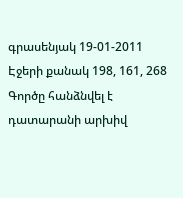գրասենյակ 19-01-2011
Էջերի քանակ 198, 161, 268
Գործը հանձնվել է դատարանի արխիվ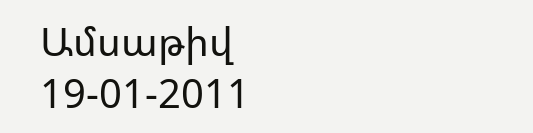Ամսաթիվ 19-01-2011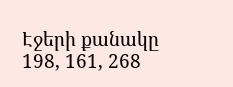Էջերի քանակը 198, 161, 268